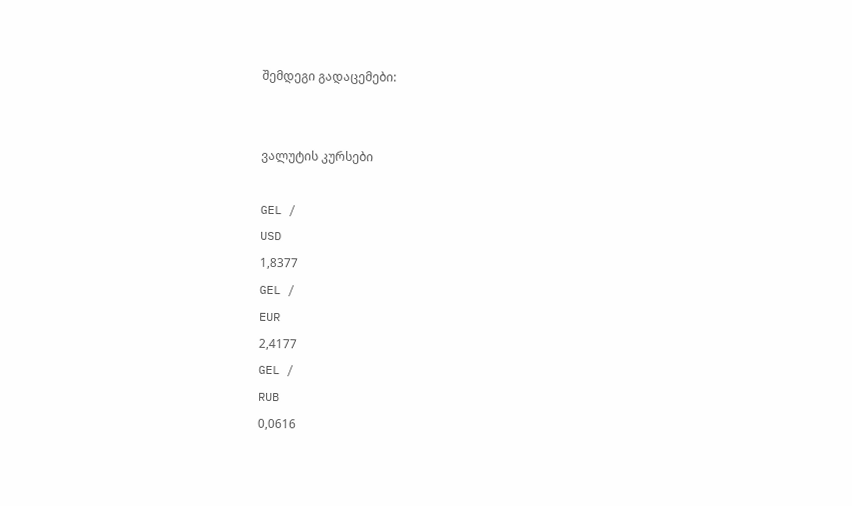შემდეგი გადაცემები:


ვალუტის კურსები

GEL /
USD
1,8377
GEL /
EUR
2,4177
GEL /
RUB
0,0616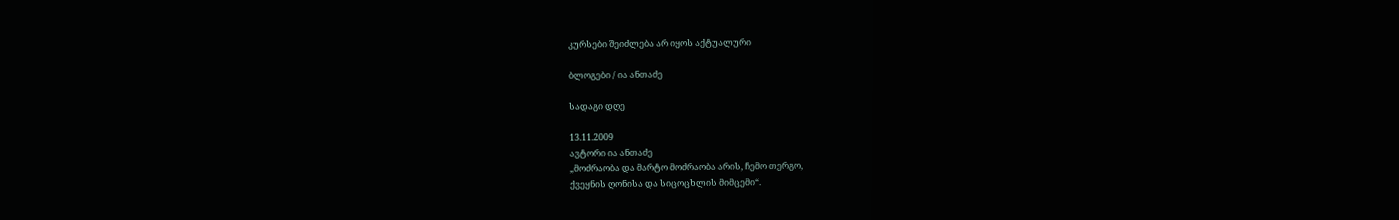კურსები შეიძლება არ იყოს აქტუალური

ბლოგები / ია ანთაძე

სადაგი დღე

13.11.2009
ავტორი ია ანთაძე
„მოძრაობა და მარტო მოძრაობა არის, ჩემო თერგო,
ქვეყნის ღონისა და სიცოცხლის მიმცემი“.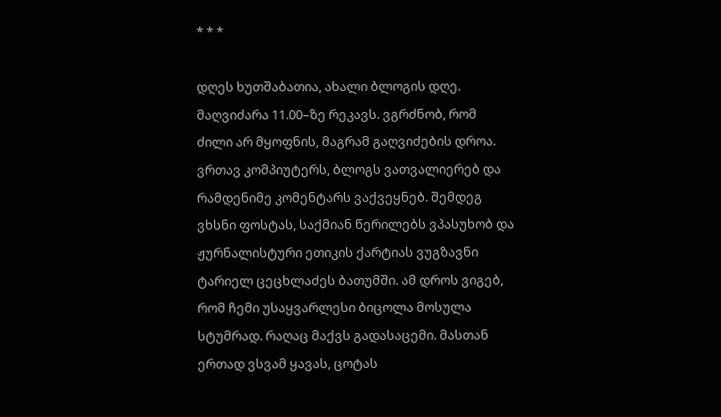* * *

დღეს ხუთშაბათია, ახალი ბლოგის დღე. მაღვიძარა 11.00–ზე რეკავს. ვგრძნობ, რომ ძილი არ მყოფნის, მაგრამ გაღვიძების დროა. ვრთავ კომპიუტერს, ბლოგს ვათვალიერებ და რამდენიმე კომენტარს ვაქვეყნებ. შემდეგ ვხსნი ფოსტას, საქმიან წერილებს ვპასუხობ და ჟურნალისტური ეთიკის ქარტიას ვუგზავნი ტარიელ ცეცხლაძეს ბათუმში. ამ დროს ვიგებ, რომ ჩემი უსაყვარლესი ბიცოლა მოსულა სტუმრად. რაღაც მაქვს გადასაცემი. მასთან ერთად ვსვამ ყავას, ცოტას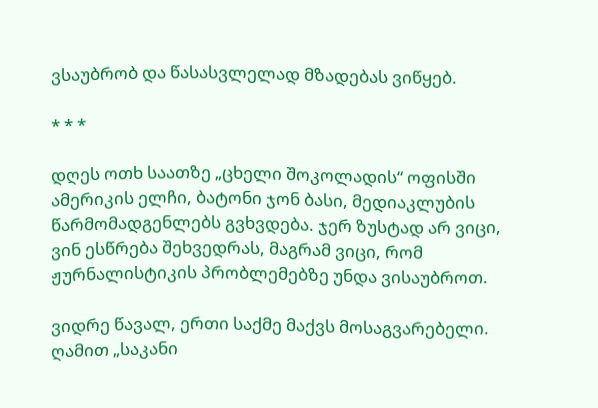ვსაუბრობ და წასასვლელად მზადებას ვიწყებ.

* * *

დღეს ოთხ საათზე „ცხელი შოკოლადის“ ოფისში ამერიკის ელჩი, ბატონი ჯონ ბასი, მედიაკლუბის წარმომადგენლებს გვხვდება. ჯერ ზუსტად არ ვიცი, ვინ ესწრება შეხვედრას, მაგრამ ვიცი, რომ ჟურნალისტიკის პრობლემებზე უნდა ვისაუბროთ.

ვიდრე წავალ, ერთი საქმე მაქვს მოსაგვარებელი. ღამით „საკანი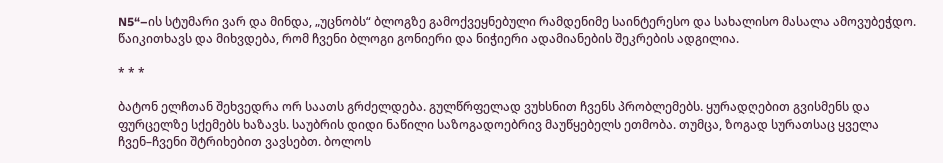N5“–ის სტუმარი ვარ და მინდა, „უცნობს“ ბლოგზე გამოქვეყნებული რამდენიმე საინტერესო და სახალისო მასალა ამოვუბეჭდო. წაიკითხავს და მიხვდება, რომ ჩვენი ბლოგი გონიერი და ნიჭიერი ადამიანების შეკრების ადგილია.

* * *

ბატონ ელჩთან შეხვედრა ორ საათს გრძელდება. გულწრფელად ვუხსნით ჩვენს პრობლემებს. ყურადღებით გვისმენს და ფურცელზე სქემებს ხაზავს. საუბრის დიდი ნაწილი საზოგადოებრივ მაუწყებელს ეთმობა. თუმცა, ზოგად სურათსაც ყველა ჩვენ–ჩვენი შტრიხებით ვავსებთ. ბოლოს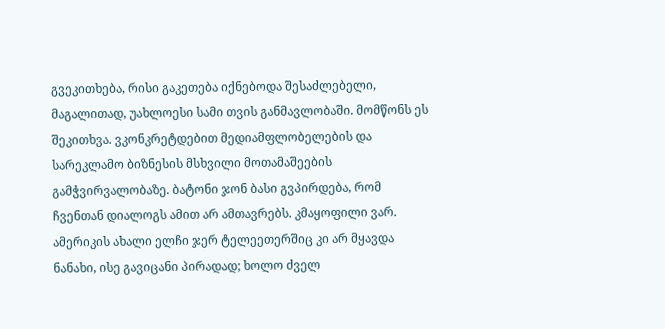გვეკითხება, რისი გაკეთება იქნებოდა შესაძლებელი, მაგალითად, უახლოესი სამი თვის განმავლობაში. მომწონს ეს შეკითხვა. ვკონკრეტდებით მედიამფლობელების და სარეკლამო ბიზნესის მსხვილი მოთამაშეების გამჭვირვალობაზე. ბატონი ჯონ ბასი გვპირდება, რომ ჩვენთან დიალოგს ამით არ ამთავრებს. კმაყოფილი ვარ. ამერიკის ახალი ელჩი ჯერ ტელეეთერშიც კი არ მყავდა ნანახი, ისე გავიცანი პირადად; ხოლო ძველ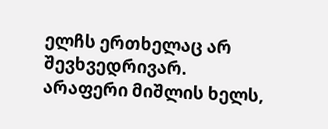ელჩს ერთხელაც არ შევხვედრივარ. არაფერი მიშლის ხელს,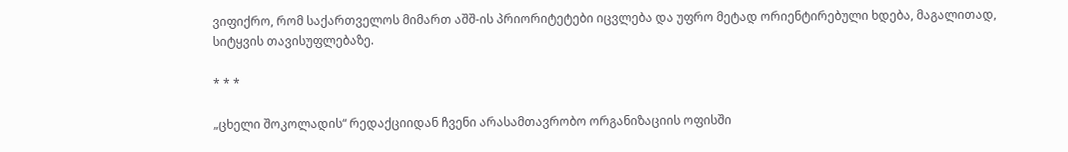ვიფიქრო, რომ საქართველოს მიმართ აშშ-ის პრიორიტეტები იცვლება და უფრო მეტად ორიენტირებული ხდება, მაგალითად, სიტყვის თავისუფლებაზე.

* * *

„ცხელი შოკოლადის“ რედაქციიდან ჩვენი არასამთავრობო ორგანიზაციის ოფისში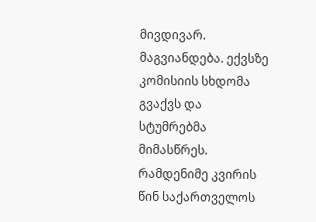მივდივარ. მაგვიანდება. ექვსზე კომისიის სხდომა გვაქვს და სტუმრებმა მიმასწრეს. რამდენიმე კვირის წინ საქართველოს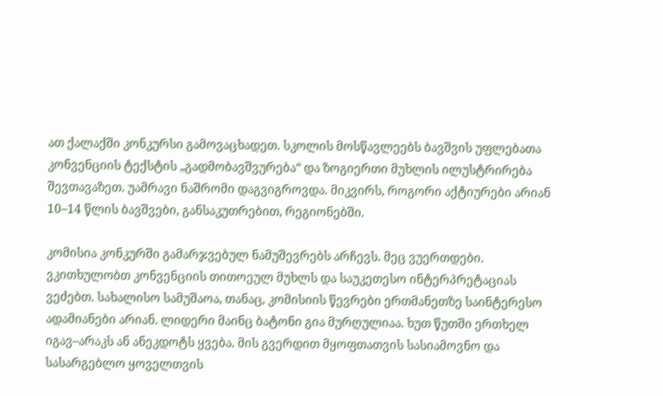ათ ქალაქში კონკურსი გამოვაცხადეთ. სკოლის მოსწავლეებს ბავშვის უფლებათა კონვენციის ტექსტის „გადმობავშვურება“ და ზოგიერთი მუხლის ილუსტრირება შევთავაზეთ. უამრავი ნაშრომი დაგვიგროვდა. მიკვირს, როგორი აქტიურები არიან 10–14 წლის ბავშვები, განსაკუთრებით, რეგიონებში.

კომისია კონკურში გამარჯვებულ ნამუშევრებს არჩევს. მეც ვუერთდები. ვკითხულობთ კონვენციის თითოეულ მუხლს და საუკეთესო ინტერპრეტაციას ვეძებთ. სახალისო სამუშაოა, თანაც, კომისიის წევრები ერთმანეთზე საინტერესო ადამიანები არიან. ლიდერი მაინც ბატონი გია მურღულიაა. ხუთ წუთში ერთხელ იგავ–არაკს ან ანეკდოტს ყვება. მის გვერდით მყოფთათვის სასიამოვნო და სასარგებლო ყოველთვის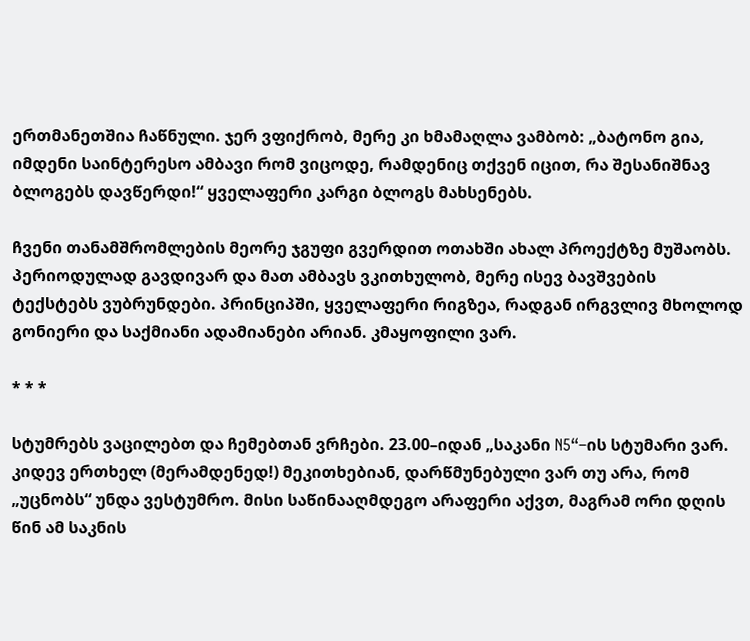ერთმანეთშია ჩაწნული. ჯერ ვფიქრობ, მერე კი ხმამაღლა ვამბობ: „ბატონო გია, იმდენი საინტერესო ამბავი რომ ვიცოდე, რამდენიც თქვენ იცით, რა შესანიშნავ ბლოგებს დავწერდი!“ ყველაფერი კარგი ბლოგს მახსენებს.

ჩვენი თანამშრომლების მეორე ჯგუფი გვერდით ოთახში ახალ პროექტზე მუშაობს. პერიოდულად გავდივარ და მათ ამბავს ვკითხულობ, მერე ისევ ბავშვების ტექსტებს ვუბრუნდები. პრინციპში, ყველაფერი რიგზეა, რადგან ირგვლივ მხოლოდ გონიერი და საქმიანი ადამიანები არიან. კმაყოფილი ვარ.

* * *

სტუმრებს ვაცილებთ და ჩემებთან ვრჩები. 23.00–იდან „საკანი N5“–ის სტუმარი ვარ. კიდევ ერთხელ (მერამდენედ!) მეკითხებიან, დარწმუნებული ვარ თუ არა, რომ „უცნობს“ უნდა ვესტუმრო. მისი საწინააღმდეგო არაფერი აქვთ, მაგრამ ორი დღის წინ ამ საკნის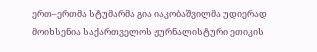ერთ–ერთმა სტუმარმა გია იაკობაშვილმა უდიერად მოიხსენია საქართველოს ჟურნალისტური ეთიკის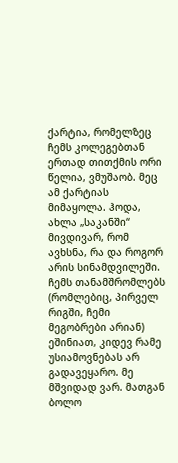ქარტია, რომელზეც ჩემს კოლეგებთან ერთად თითქმის ორი წელია, ვმუშაობ. მეც ამ ქარტიას მიმაყოლა. ჰოდა, ახლა „საკანში“ მივდივარ, რომ ავხსნა, რა და როგორ არის სინამდვილეში. ჩემს თანამშრომლებს (რომლებიც, პირველ რიგში, ჩემი მეგობრები არიან) ეშინიათ, კიდევ რამე უსიამოვნებას არ გადავეყარო. მე მშვიდად ვარ. მათგან ბოლო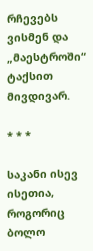რჩევებს ვისმენ და „მაესტროში“ ტაქსით მივდივარ.

* * *

საკანი ისევ ისეთია, როგორიც ბოლო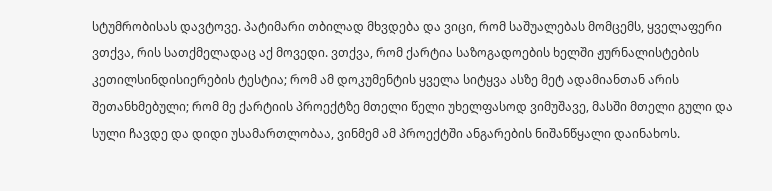სტუმრობისას დავტოვე. პატიმარი თბილად მხვდება და ვიცი, რომ საშუალებას მომცემს, ყველაფერი ვთქვა, რის სათქმელადაც აქ მოვედი. ვთქვა, რომ ქარტია საზოგადოების ხელში ჟურნალისტების კეთილსინდისიერების ტესტია; რომ ამ დოკუმენტის ყველა სიტყვა ასზე მეტ ადამიანთან არის შეთანხმებული; რომ მე ქარტიის პროექტზე მთელი წელი უხელფასოდ ვიმუშავე, მასში მთელი გული და სული ჩავდე და დიდი უსამართლობაა, ვინმემ ამ პროექტში ანგარების ნიშანწყალი დაინახოს.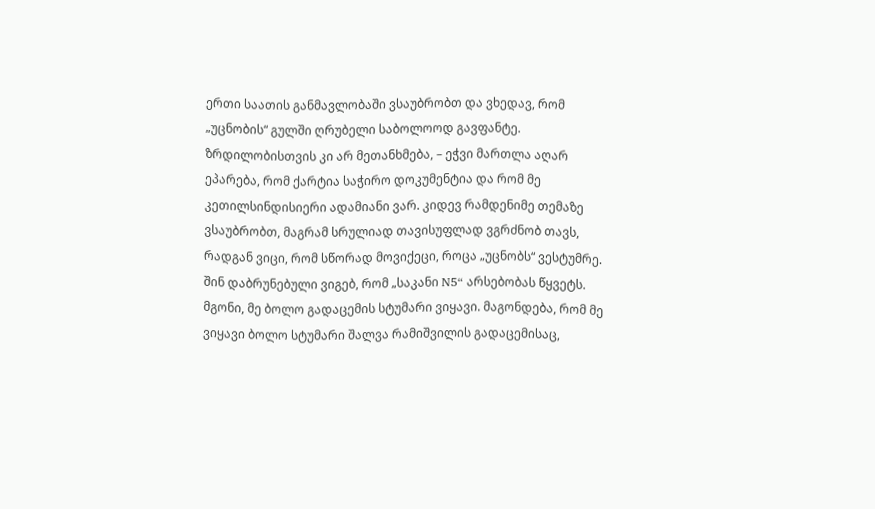ერთი საათის განმავლობაში ვსაუბრობთ და ვხედავ, რომ „უცნობის“ გულში ღრუბელი საბოლოოდ გავფანტე. ზრდილობისთვის კი არ მეთანხმება, – ეჭვი მართლა აღარ ეპარება, რომ ქარტია საჭირო დოკუმენტია და რომ მე კეთილსინდისიერი ადამიანი ვარ. კიდევ რამდენიმე თემაზე ვსაუბრობთ, მაგრამ სრულიად თავისუფლად ვგრძნობ თავს, რადგან ვიცი, რომ სწორად მოვიქეცი, როცა „უცნობს“ ვესტუმრე. შინ დაბრუნებული ვიგებ, რომ „საკანი N5“ არსებობას წყვეტს. მგონი, მე ბოლო გადაცემის სტუმარი ვიყავი. მაგონდება, რომ მე ვიყავი ბოლო სტუმარი შალვა რამიშვილის გადაცემისაც,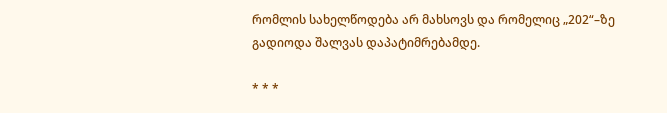რომლის სახელწოდება არ მახსოვს და რომელიც „202“–ზე გადიოდა შალვას დაპატიმრებამდე.

* * *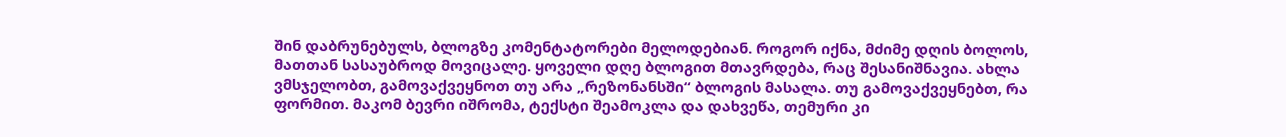შინ დაბრუნებულს, ბლოგზე კომენტატორები მელოდებიან. როგორ იქნა, მძიმე დღის ბოლოს, მათთან სასაუბროდ მოვიცალე. ყოველი დღე ბლოგით მთავრდება, რაც შესანიშნავია. ახლა ვმსჯელობთ, გამოვაქვეყნოთ თუ არა „რეზონანსში“ ბლოგის მასალა. თუ გამოვაქვეყნებთ, რა ფორმით. მაკომ ბევრი იშრომა, ტექსტი შეამოკლა და დახვეწა, თემური კი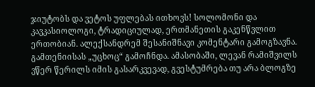ჯიუტობს და ვეტოს უფლებას ითხოვს! სოლომონი და კავკასიოლოგი, ტრადიციულად, ერთმანეთის გაკენწვლით ერთობიან. ალექსანდრემ შესანიშნავი კომენტარი გამოგზავნა. გამთენიისას „უცხოც“ გამოჩნდა. ამასობაში, ლევან რამიშვილს ვწერ წერილს იმის გასარკვევად, გვესტუმრება თუ არა ბლოგზე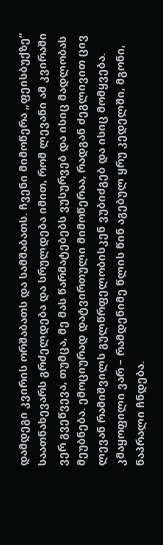დამდეგი კვირის ორშაბათს და სამშაბათს. ჩვენი მიმოწერა „ფეისბუქზე“ საათნახევარს გრძელდება და სრულდება იმით, რომ ლევანი ამ კვირაში ვერ გვეწვევა, თუმცა, მე მას წარმატებებს ვუსურვებ და ისიც მადლობას მეუბნება. ემოციურად დატვირთული მიმოწერაა, რადგან ძეგლივით ცივ ლევან რამიშვილს გულწრფელობისკენ ვუბიძგებ და ისიც მომყვება. კმაყოფილი ვარ – რამდენიმე წლის წინ აგებულ ყრუ კედელში, მგონი, ნაპრალი ჩნდება.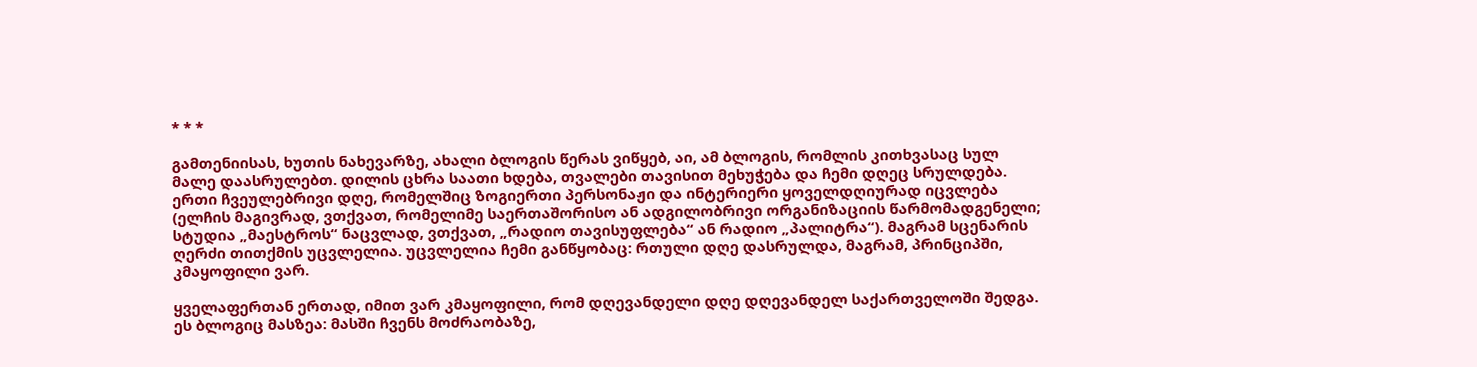* * *

გამთენიისას, ხუთის ნახევარზე, ახალი ბლოგის წერას ვიწყებ, აი, ამ ბლოგის, რომლის კითხვასაც სულ მალე დაასრულებთ. დილის ცხრა საათი ხდება, თვალები თავისით მეხუჭება და ჩემი დღეც სრულდება. ერთი ჩვეულებრივი დღე, რომელშიც ზოგიერთი პერსონაჟი და ინტერიერი ყოველდღიურად იცვლება (ელჩის მაგივრად, ვთქვათ, რომელიმე საერთაშორისო ან ადგილობრივი ორგანიზაციის წარმომადგენელი; სტუდია „მაესტროს“ ნაცვლად, ვთქვათ, „რადიო თავისუფლება“ ან რადიო „პალიტრა“). მაგრამ სცენარის ღერძი თითქმის უცვლელია. უცვლელია ჩემი განწყობაც: რთული დღე დასრულდა, მაგრამ, პრინციპში, კმაყოფილი ვარ.

ყველაფერთან ერთად, იმით ვარ კმაყოფილი, რომ დღევანდელი დღე დღევანდელ საქართველოში შედგა. ეს ბლოგიც მასზეა: მასში ჩვენს მოძრაობაზე,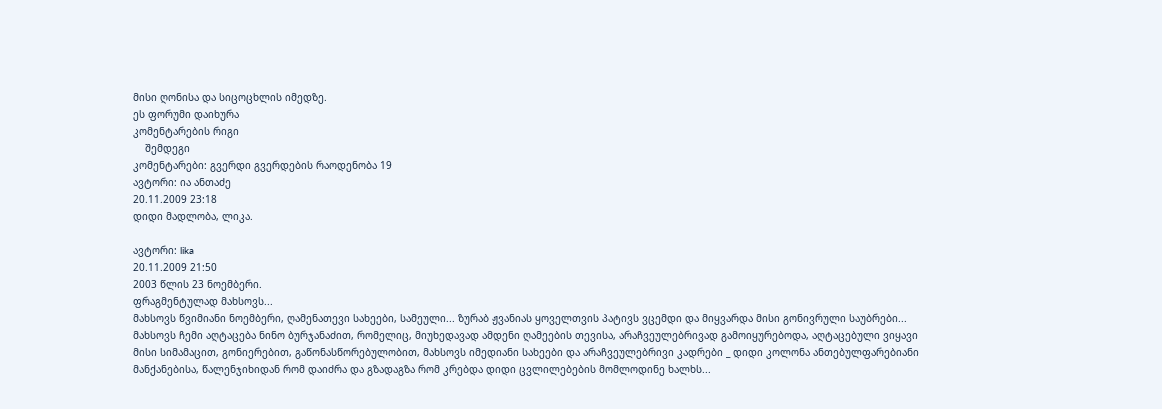მისი ღონისა და სიცოცხლის იმედზე.
ეს ფორუმი დაიხურა
კომენტარების რიგი
    შემდეგი
კომენტარები: გვერდი გვერდების რაოდენობა 19
ავტორი: ია ანთაძე
20.11.2009 23:18
დიდი მადლობა, ლიკა.

ავტორი: lika
20.11.2009 21:50
2003 წლის 23 ნოემბერი.
ფრაგმენტულად მახსოვს...
მახსოვს წვიმიანი ნოემბერი, ღამენათევი სახეები, სამეული... ზურაბ ჟვანიას ყოველთვის პატივს ვცემდი და მიყვარდა მისი გონივრული საუბრები... მახსოვს ჩემი აღტაცება ნინო ბურჯანაძით, რომელიც, მიუხედავად ამდენი ღამეების თევისა, არაჩვეულებრივად გამოიყურებოდა, აღტაცებული ვიყავი მისი სიმამაცით, გონიერებით, გაწონასწორებულობით, მახსოვს იმედიანი სახეები და არაჩვეულებრივი კადრები _ დიდი კოლონა ანთებულფარებიანი მანქანებისა, წალენჯიხიდან რომ დაიძრა და გზადაგზა რომ კრებდა დიდი ცვლილებების მომლოდინე ხალხს...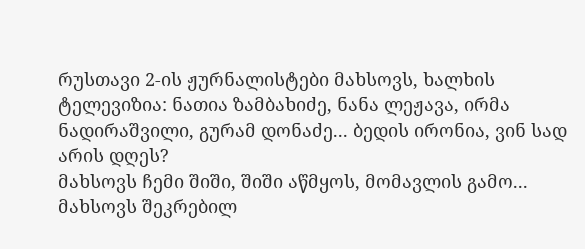რუსთავი 2-ის ჟურნალისტები მახსოვს, ხალხის ტელევიზია: ნათია ზამბახიძე, ნანა ლეჟავა, ირმა ნადირაშვილი, გურამ დონაძე... ბედის ირონია, ვინ სად არის დღეს?
მახსოვს ჩემი შიში, შიში აწმყოს, მომავლის გამო...
მახსოვს შეკრებილ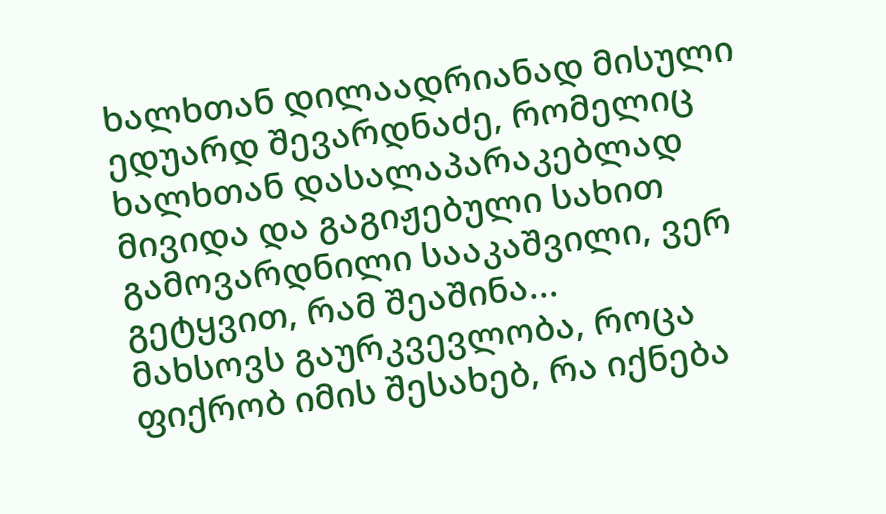ხალხთან დილაადრიანად მისული ედუარდ შევარდნაძე, რომელიც ხალხთან დასალაპარაკებლად მივიდა და გაგიჟებული სახით გამოვარდნილი სააკაშვილი, ვერ გეტყვით, რამ შეაშინა...
მახსოვს გაურკვევლობა, როცა ფიქრობ იმის შესახებ, რა იქნება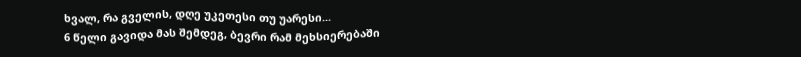ხვალ, რა გველის, დღე უკეთესი თუ უარესი...
6 წელი გავიდა მას შემდეგ, ბევრი რამ მეხსიერებაში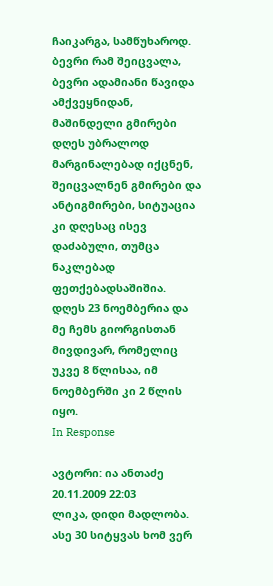ჩაიკარგა, სამწუხაროდ. ბევრი რამ შეიცვალა, ბევრი ადამიანი წავიდა ამქვეყნიდან, მაშინდელი გმირები დღეს უბრალოდ მარგინალებად იქცნენ, შეიცვალნენ გმირები და ანტიგმირები, სიტუაცია კი დღესაც ისევ დაძაბული, თუმცა ნაკლებად ფეთქებადსაშიშია.
დღეს 23 ნოემბერია და მე ჩემს გიორგისთან მივდივარ, რომელიც უკვე 8 წლისაა, იმ ნოემბერში კი 2 წლის იყო.
In Response

ავტორი: ია ანთაძე
20.11.2009 22:03
ლიკა, დიდი მადლობა. ასე 30 სიტყვას ხომ ვერ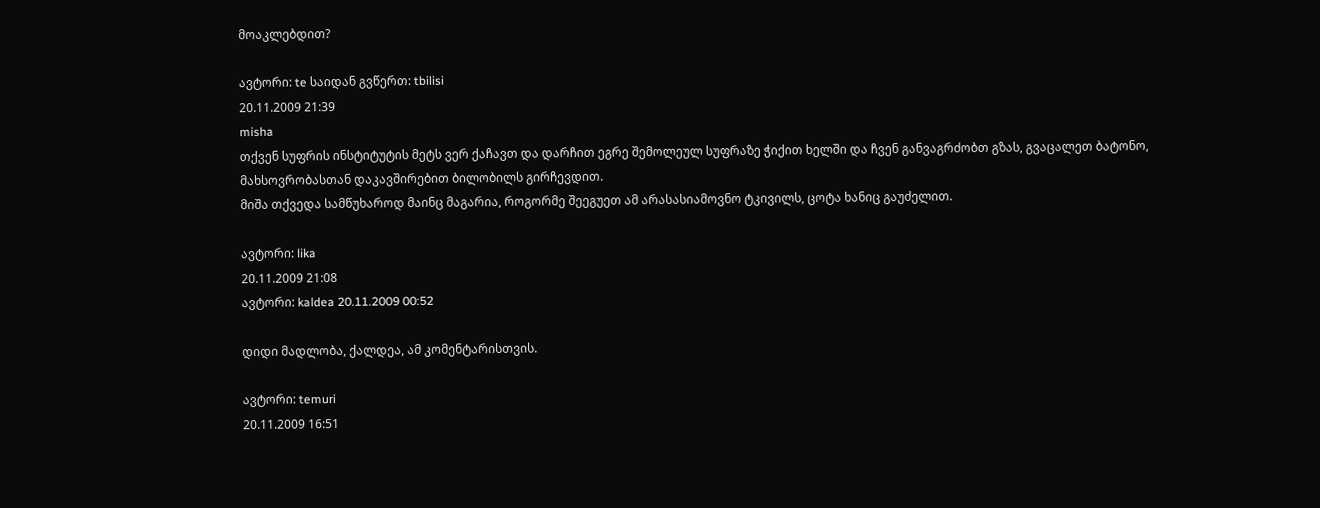მოაკლებდით?

ავტორი: te საიდან გვწერთ: tbilisi
20.11.2009 21:39
misha
თქვენ სუფრის ინსტიტუტის მეტს ვერ ქაჩავთ და დარჩით ეგრე შემოლეულ სუფრაზე ჭიქით ხელში და ჩვენ განვაგრძობთ გზას, გვაცალეთ ბატონო,
მახსოვრობასთან დაკავშირებით ბილობილს გირჩევდით.
მიშა თქვედა სამწუხაროდ მაინც მაგარია, როგორმე შეეგუეთ ამ არასასიამოვნო ტკივილს, ცოტა ხანიც გაუძელით.

ავტორი: lika
20.11.2009 21:08
ავტორი: kaldea 20.11.2009 00:52

დიდი მადლობა, ქალდეა, ამ კომენტარისთვის.

ავტორი: temuri
20.11.2009 16:51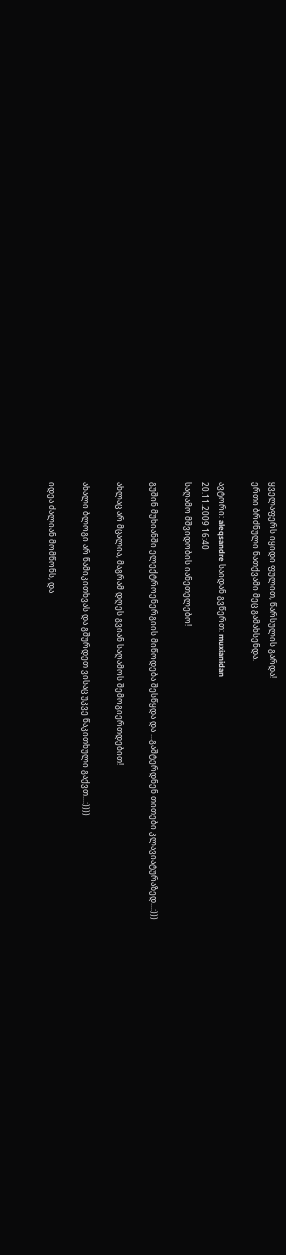ყველაფერს იყიდი ფულით, წარსულის გარდა!
ერთი ბრძნული ნათქვამი მეც გამახსენდა.

ავტორი: aleqsandre საიდან გვწერთ: muxianidan
20.11.2009 16:40
საღამო მშვიდობის იანეთელებო!

გუშინ მუხიანში ელექტროენერგიის მიწოდება შესწყდა და ...გაშტერდნენ თითები კლავიატურაზედ...:)))

ახლაც არ მცალია, მაგრამ დღეს გვიან საღამოს შემოგიერთდებით!

ახალი ბლოგი არ წამიკითხვას და გშურდეთ ვისაც უკვე წაკითხული გაქვთ...:))))

იდეა ძალიან მომწონს, და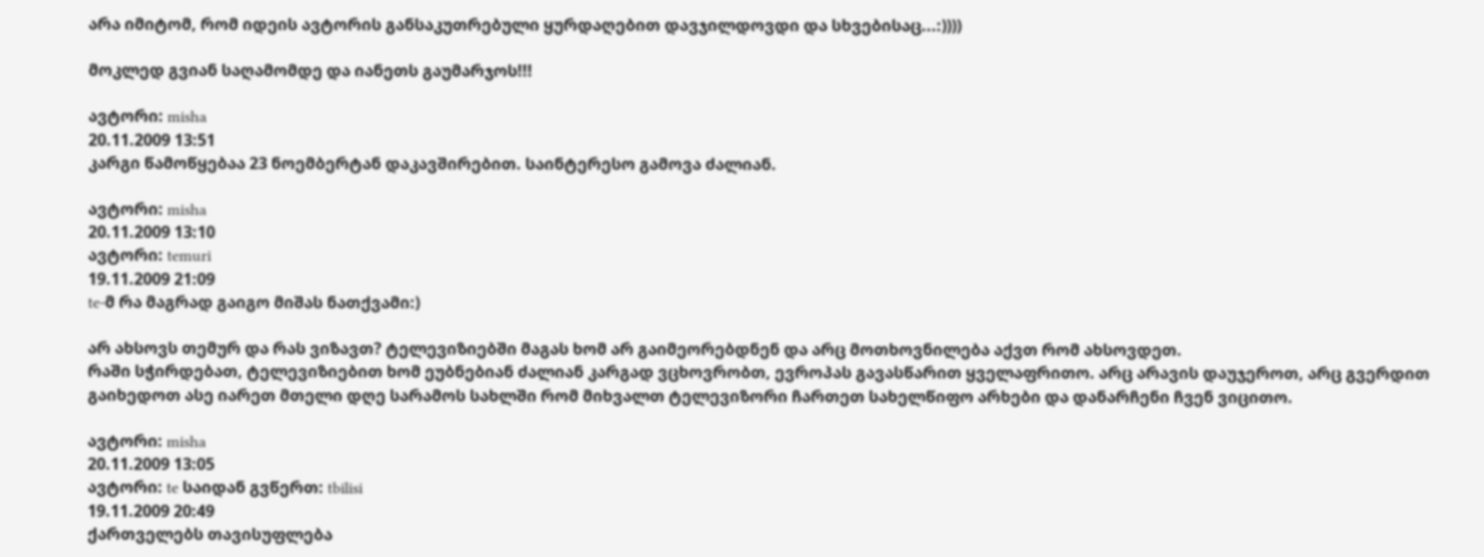არა იმიტომ, რომ იდეის ავტორის განსაკუთრებული ყურდაღებით დავჯილდოვდი და სხვებისაც...:))))

მოკლედ გვიან საღამომდე და იანეთს გაუმარჯოს!!!

ავტორი: misha
20.11.2009 13:51
კარგი წამოწყებაა 23 ნოემბერტან დაკავშირებით. საინტერესო გამოვა ძალიან.

ავტორი: misha
20.11.2009 13:10
ავტორი: temuri
19.11.2009 21:09
te-მ რა მაგრად გაიგო მიშას ნათქვამი:)

არ ახსოვს თემურ და რას ვიზავთ? ტელევიზიებში მაგას ხომ არ გაიმეორებდნენ და არც მოთხოვნილება აქვთ რომ ახსოვდეთ.
რაში სჭირდებათ, ტელევიზიებით ხომ ეუბნებიან ძალიან კარგად ვცხოვრობთ, ევროპას გავასწარით ყველაფრითო. არც არავის დაუჯეროთ, არც გვერდით გაიხედოთ ასე იარეთ მთელი დღე სარამოს სახლში რომ მიხვალთ ტელევიზორი ჩართეთ სახელწიფო არხები და დანარჩენი ჩვენ ვიცითო.

ავტორი: misha
20.11.2009 13:05
ავტორი: te საიდან გვწერთ: tbilisi
19.11.2009 20:49
ქართველებს თავისუფლება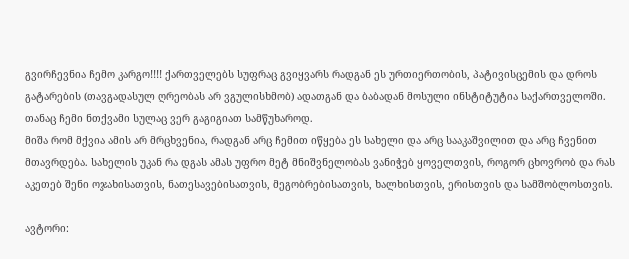გვირჩევნია ჩემო კარგო!!!! ქართველებს სუფრაც გვიყვარს რადგან ეს ურთიერთობის, პატივისცემის და დროს გატარების (თავგადასულ ღრეობას არ ვგულისხმობ) ადათგან და ბაბადან მოსული ინსტიტუტია საქართველოში.
თანაც ჩემი ნთქვამი სულაც ვერ გაგიგიათ სამწუხაროდ.
მიშა რომ მქვია ამის არ მრცხვენია, რადგან არც ჩემით იწყება ეს სახელი და არც სააკაშვილით და არც ჩვენით მთავრდება. სახელის უკან რა დგას ამას უფრო მეტ მნიშვნელობას ვანიჭებ ყოველთვის, როგორ ცხოვრობ და რას აკეთებ შენი ოჯახისათვის, ნათესავებისათვის, მეგობრებისათვის, ხალხისთვის, ერისთვის და სამშობლოსთვის.

ავტორი: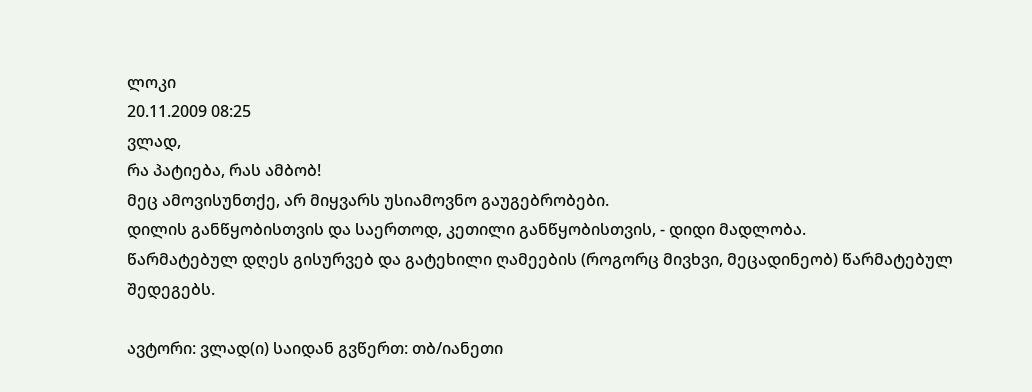ლოკი
20.11.2009 08:25
ვლად,
რა პატიება, რას ამბობ!
მეც ამოვისუნთქე, არ მიყვარს უსიამოვნო გაუგებრობები.
დილის განწყობისთვის და საერთოდ, კეთილი განწყობისთვის, - დიდი მადლობა.
წარმატებულ დღეს გისურვებ და გატეხილი ღამეების (როგორც მივხვი, მეცადინეობ) წარმატებულ შედეგებს.

ავტორი: ვლად(ი) საიდან გვწერთ: თბ/იანეთი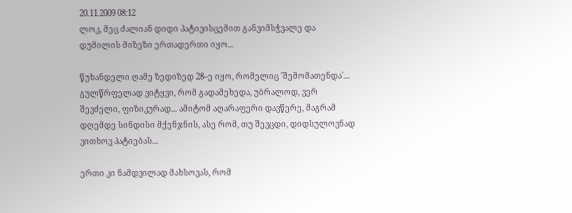20.11.2009 08:12
ლოკ, მეც ძალიან დიდი პატივისცემით განვიმსჭვალე და დუმილის მიზეზი ერთადერთი იყო...

წუხანდელი ღამე ზედიზედ 28–ე იყო, რომელიც 'შემომათენდა'... გულწრფელად ვიტყვი, რომ გადამეხედა, უბრალოდ, ვერ შევძელი, ფიზიკურად... ამიტომ აღარაფერი დავწერე, მაგრამ დღემდე სინდისი მქენჯნის, ასე რომ, თუ შევცდი, დიდსულოვნად ვითხოვ პატიებას...

ერთი კი ნამდვილად მახსოვას, რომ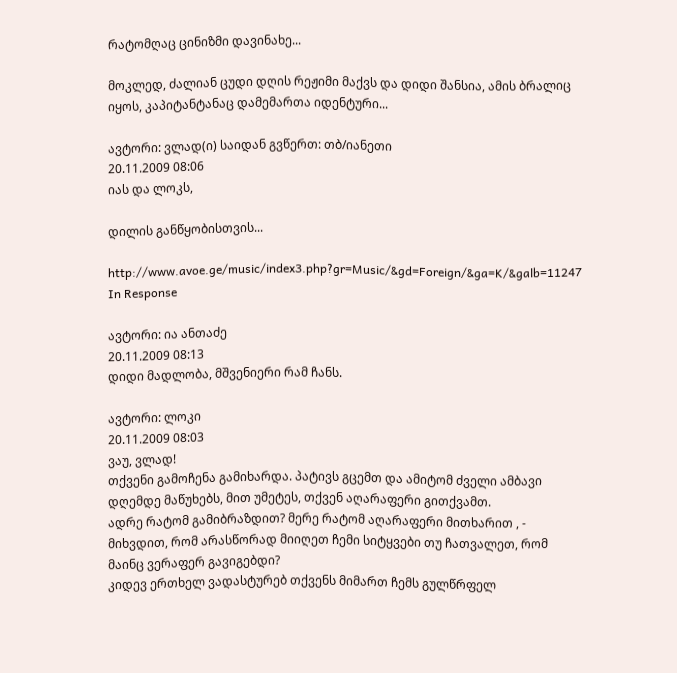რატომღაც ცინიზმი დავინახე...

მოკლედ, ძალიან ცუდი დღის რეჟიმი მაქვს და დიდი შანსია, ამის ბრალიც იყოს, კაპიტანტანაც დამემართა იდენტური...

ავტორი: ვლად(ი) საიდან გვწერთ: თბ/იანეთი
20.11.2009 08:06
იას და ლოკს,

დილის განწყობისთვის...

http://www.avoe.ge/music/index3.php?gr=Music/&gd=Foreign/&ga=K/&galb=11247
In Response

ავტორი: ია ანთაძე
20.11.2009 08:13
დიდი მადლობა, მშვენიერი რამ ჩანს.

ავტორი: ლოკი
20.11.2009 08:03
ვაუ, ვლად!
თქვენი გამოჩენა გამიხარდა. პატივს გცემთ და ამიტომ ძველი ამბავი დღემდე მაწუხებს, მით უმეტეს, თქვენ აღარაფერი გითქვამთ.
ადრე რატომ გამიბრაზდით? მერე რატომ აღარაფერი მითხარით , - მიხვდით, რომ არასწორად მიიღეთ ჩემი სიტყვები თუ ჩათვალეთ, რომ მაინც ვერაფერ გავიგებდი?
კიდევ ერთხელ ვადასტურებ თქვენს მიმართ ჩემს გულწრფელ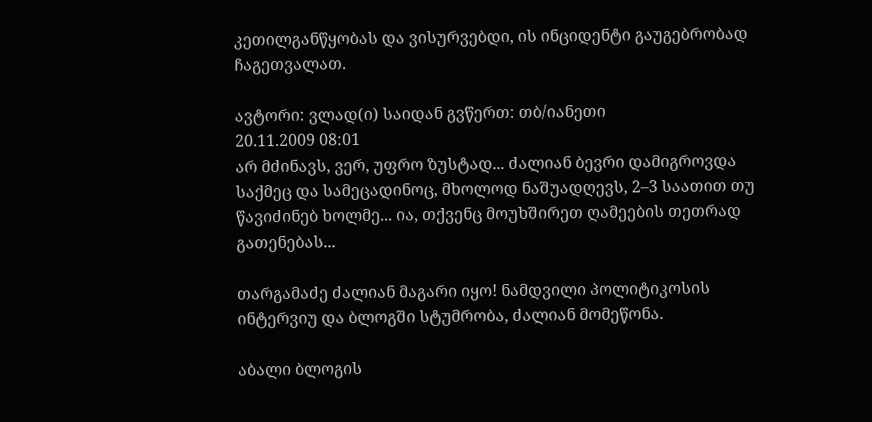კეთილგანწყობას და ვისურვებდი, ის ინციდენტი გაუგებრობად ჩაგეთვალათ.

ავტორი: ვლად(ი) საიდან გვწერთ: თბ/იანეთი
20.11.2009 08:01
არ მძინავს, ვერ, უფრო ზუსტად... ძალიან ბევრი დამიგროვდა საქმეც და სამეცადინოც, მხოლოდ ნაშუადღევს, 2–3 საათით თუ წავიძინებ ხოლმე... ია, თქვენც მოუხშირეთ ღამეების თეთრად გათენებას...

თარგამაძე ძალიან მაგარი იყო! ნამდვილი პოლიტიკოსის ინტერვიუ და ბლოგში სტუმრობა, ძალიან მომეწონა.

აბალი ბლოგის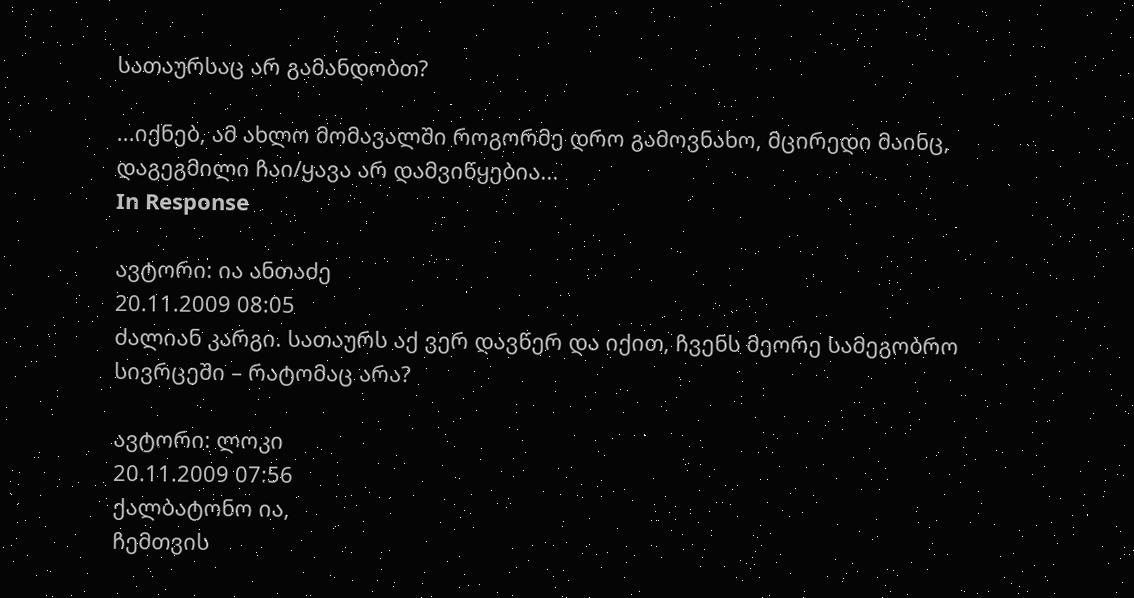სათაურსაც არ გამანდობთ?

...იქნებ, ამ ახლო მომავალში როგორმე დრო გამოვნახო, მცირედი მაინც, დაგეგმილი ჩაი/ყავა არ დამვიწყებია...
In Response

ავტორი: ია ანთაძე
20.11.2009 08:05
ძალიან კარგი. სათაურს აქ ვერ დავწერ და იქით, ჩვენს მეორე სამეგობრო სივრცეში – რატომაც არა?

ავტორი: ლოკი
20.11.2009 07:56
ქალბატონო ია,
ჩემთვის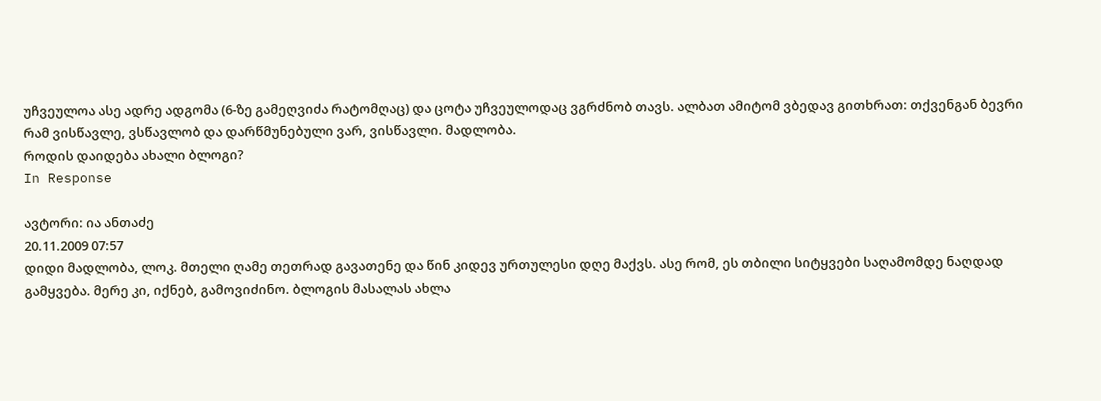უჩვეულოა ასე ადრე ადგომა (6-ზე გამეღვიძა რატომღაც) და ცოტა უჩვეულოდაც ვგრძნობ თავს. ალბათ ამიტომ ვბედავ გითხრათ: თქვენგან ბევრი რამ ვისწავლე, ვსწავლობ და დარწმუნებული ვარ, ვისწავლი. მადლობა.
როდის დაიდება ახალი ბლოგი?
In Response

ავტორი: ია ანთაძე
20.11.2009 07:57
დიდი მადლობა, ლოკ. მთელი ღამე თეთრად გავათენე და წინ კიდევ ურთულესი დღე მაქვს. ასე რომ, ეს თბილი სიტყვები საღამომდე ნაღდად გამყვება. მერე კი, იქნებ, გამოვიძინო. ბლოგის მასალას ახლა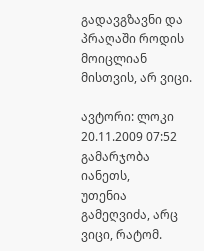გადავგზავნი და პრაღაში როდის მოიცლიან მისთვის, არ ვიცი.

ავტორი: ლოკი
20.11.2009 07:52
გამარჯობა იანეთს,
უთენია გამეღვიძა, არც ვიცი, რატომ.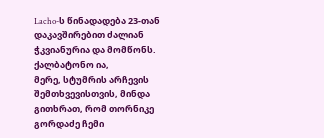Lacho-ს წინადადება 23-თან დაკავშირებით ძალიან ჭკვიანურია და მომწონს.
ქალბატონო ია,
მერე, სტუმრის არჩევის შემთხვევისთვის, მინდა გითხრათ, რომ თორნიკე გორდაძე ჩემი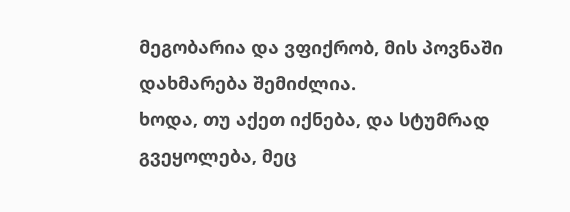მეგობარია და ვფიქრობ, მის პოვნაში დახმარება შემიძლია.
ხოდა, თუ აქეთ იქნება, და სტუმრად გვეყოლება, მეც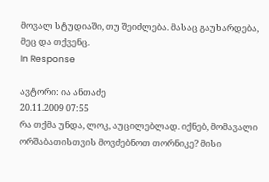მოვალ სტუდიაში, თუ შეიძლება. მასაც გაუხარდება, მეც და თქვენც.
In Response

ავტორი: ია ანთაძე
20.11.2009 07:55
რა თქმა უნდა, ლოკ, აუცილებლად. იქნებ, მომავალი ორშაბათისთვის მოვძებნოთ თორნიკე? მისი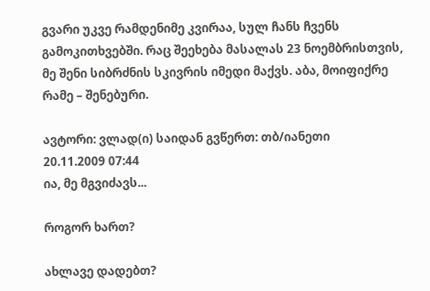გვარი უკვე რამდენიმე კვირაა, სულ ჩანს ჩვენს გამოკითხვებში. რაც შეეხება მასალას 23 ნოემბრისთვის, მე შენი სიბრძნის სკივრის იმედი მაქვს. აბა, მოიფიქრე რამე – შენებური.

ავტორი: ვლად(ი) საიდან გვწერთ: თბ/იანეთი
20.11.2009 07:44
ია, მე მგვიძავს...

როგორ ხართ?

ახლავე დადებთ?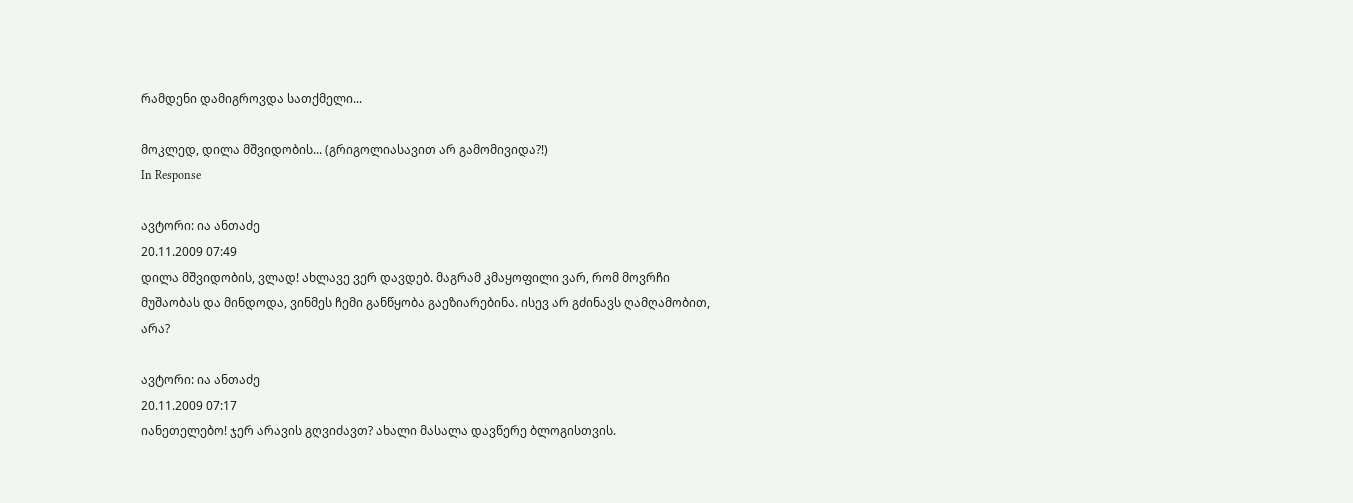რამდენი დამიგროვდა სათქმელი...

მოკლედ, დილა მშვიდობის... (გრიგოლიასავით არ გამომივიდა?!)
In Response

ავტორი: ია ანთაძე
20.11.2009 07:49
დილა მშვიდობის, ვლად! ახლავე ვერ დავდებ. მაგრამ კმაყოფილი ვარ, რომ მოვრჩი მუშაობას და მინდოდა, ვინმეს ჩემი განწყობა გაეზიარებინა. ისევ არ გძინავს ღამღამობით, არა?

ავტორი: ია ანთაძე
20.11.2009 07:17
იანეთელებო! ჯერ არავის გღვიძავთ? ახალი მასალა დავწერე ბლოგისთვის.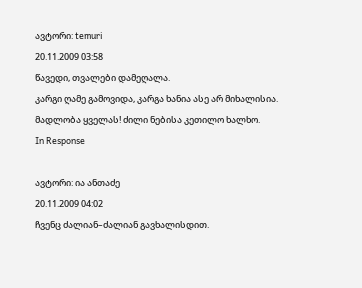ავტორი: temuri
20.11.2009 03:58
წავედი, თვალები დამეღალა.
კარგი ღამე გამოვიდა, კარგა ხანია ასე არ მიხალისია.
მადლობა ყველას! ძილი ნებისა კეთილო ხალხო.
In Response

ავტორი: ია ანთაძე
20.11.2009 04:02
ჩვენც ძალიან–ძალიან გავხალისდით.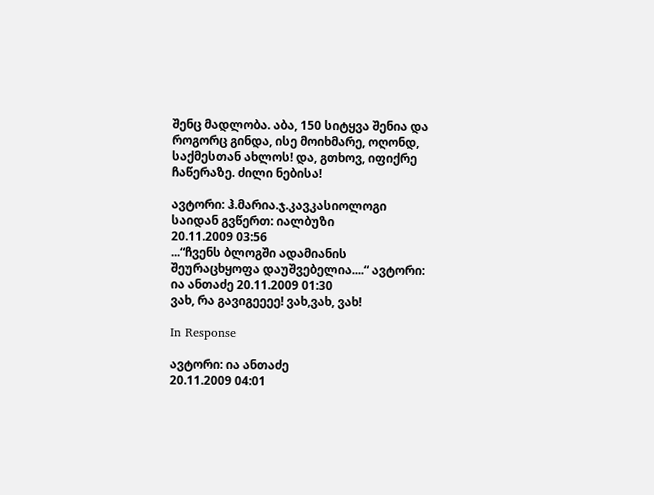შენც მადლობა. აბა, 150 სიტყვა შენია და როგორც გინდა, ისე მოიხმარე, ოღონდ, საქმესთან ახლოს! და, გთხოვ, იფიქრე ჩაწერაზე. ძილი ნებისა!

ავტორი: ჰ.მარია.ჯ.კავკასიოლოგი საიდან გვწერთ: იალბუზი
20.11.2009 03:56
...“ჩვენს ბლოგში ადამიანის შეურაცხყოფა დაუშვებელია....“ ავტორი: ია ანთაძე 20.11.2009 01:30
ვახ, რა გავიგეეეე! ვახ,ვახ, ვახ!

In Response

ავტორი: ია ანთაძე
20.11.2009 04:01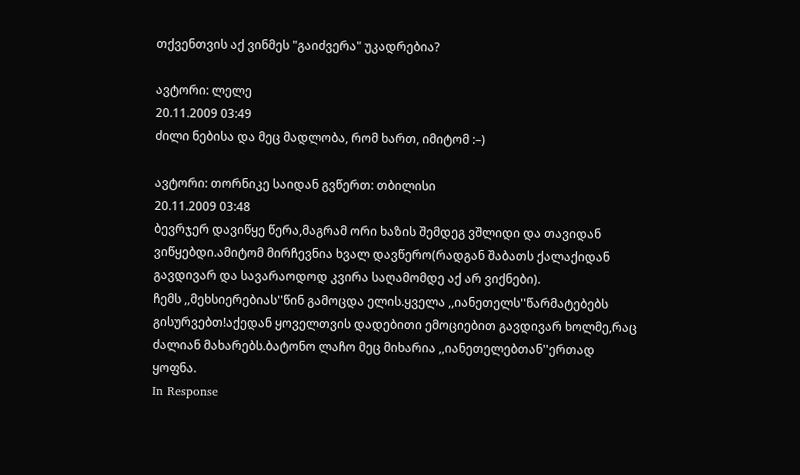თქვენთვის აქ ვინმეს "გაიძვერა" უკადრებია?

ავტორი: ლელე
20.11.2009 03:49
ძილი ნებისა და მეც მადლობა, რომ ხართ, იმიტომ :–)

ავტორი: თორნიკე საიდან გვწერთ: თბილისი
20.11.2009 03:48
ბევრჯერ დავიწყე წერა,მაგრამ ორი ხაზის შემდეგ ვშლიდი და თავიდან ვიწყებდი.ამიტომ მირჩევნია ხვალ დავწერო(რადგან შაბათს ქალაქიდან გავდივარ და სავარაოდოდ კვირა საღამომდე აქ არ ვიქნები).
ჩემს ,,მეხსიერებიას''წინ გამოცდა ელის.ყველა ,,იანეთელს''წარმატებებს გისურვებთ!აქედან ყოველთვის დადებითი ემოციებით გავდივარ ხოლმე,რაც ძალიან მახარებს.ბატონო ლაჩო მეც მიხარია ,,იანეთელებთან''ერთად ყოფნა.
In Response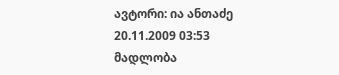ავტორი: ია ანთაძე
20.11.2009 03:53
მადლობა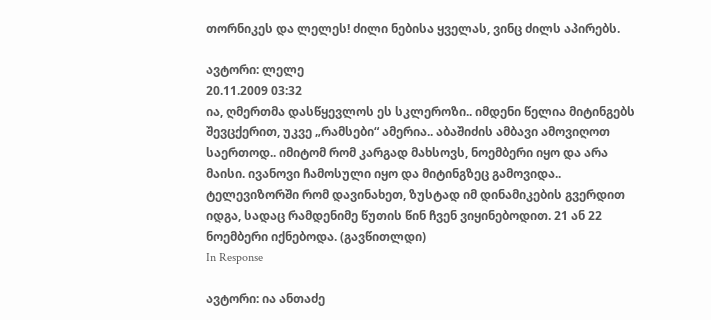თორნიკეს და ლელეს! ძილი ნებისა ყველას, ვინც ძილს აპირებს.

ავტორი: ლელე
20.11.2009 03:32
ია, ღმერთმა დასწყევლოს ეს სკლეროზი.. იმდენი წელია მიტინგებს შევცქერით, უკვე „რამსები“ ამერია.. აბაშიძის ამბავი ამოვიღოთ საერთოდ.. იმიტომ რომ კარგად მახსოვს, ნოემბერი იყო და არა მაისი. ივანოვი ჩამოსული იყო და მიტინგზეც გამოვიდა.. ტელევიზორში რომ დავინახეთ, ზუსტად იმ დინამიკების გვერდით იდგა, სადაც რამდენიმე წუთის წინ ჩვენ ვიყინებოდით. 21 ან 22 ნოემბერი იქნებოდა. (გავწითლდი)
In Response

ავტორი: ია ანთაძე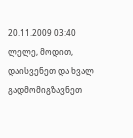20.11.2009 03:40
ლელე, მოდით, დაისვენეთ და ხვალ გადმომიგზავნეთ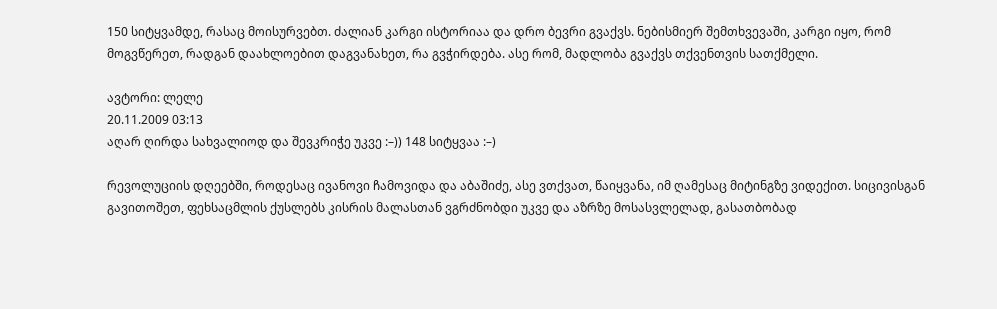150 სიტყვამდე, რასაც მოისურვებთ. ძალიან კარგი ისტორიაა და დრო ბევრი გვაქვს. ნებისმიერ შემთხვევაში, კარგი იყო, რომ მოგვწერეთ, რადგან დაახლოებით დაგვანახეთ, რა გვჭირდება. ასე რომ, მადლობა გვაქვს თქვენთვის სათქმელი.

ავტორი: ლელე
20.11.2009 03:13
აღარ ღირდა სახვალიოდ და შევკრიჭე უკვე :–)) 148 სიტყვაა :–)

რევოლუციის დღეებში, როდესაც ივანოვი ჩამოვიდა და აბაშიძე, ასე ვთქვათ, წაიყვანა, იმ ღამესაც მიტინგზე ვიდექით. სიცივისგან გავითოშეთ, ფეხსაცმლის ქუსლებს კისრის მალასთან ვგრძნობდი უკვე და აზრზე მოსასვლელად, გასათბობად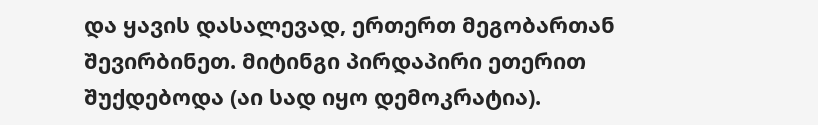და ყავის დასალევად, ერთერთ მეგობართან შევირბინეთ. მიტინგი პირდაპირი ეთერით შუქდებოდა (აი სად იყო დემოკრატია).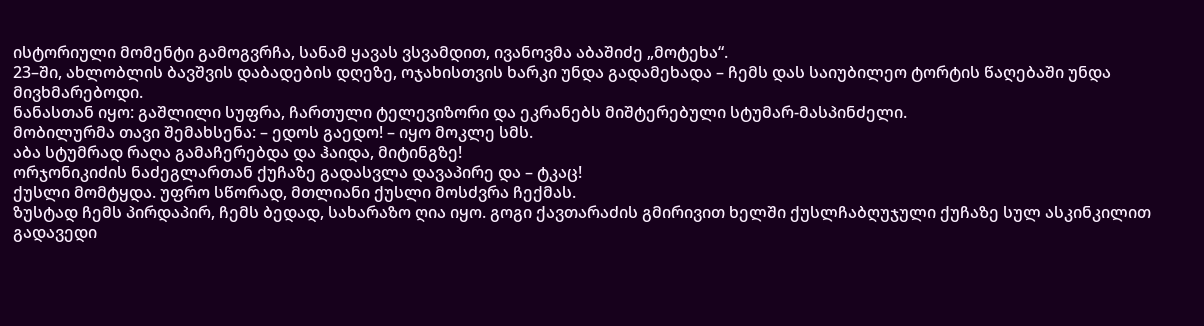ისტორიული მომენტი გამოგვრჩა, სანამ ყავას ვსვამდით, ივანოვმა აბაშიძე „მოტეხა“.
23–ში, ახლობლის ბავშვის დაბადების დღეზე, ოჯახისთვის ხარკი უნდა გადამეხადა – ჩემს დას საიუბილეო ტორტის წაღებაში უნდა მივხმარებოდი.
ნანასთან იყო: გაშლილი სუფრა, ჩართული ტელევიზორი და ეკრანებს მიშტერებული სტუმარ-მასპინძელი.
მობილურმა თავი შემახსენა: – ედოს გაედო! – იყო მოკლე სმს.
აბა სტუმრად რაღა გამაჩერებდა და ჰაიდა, მიტინგზე!
ორჯონიკიძის ნაძეგლართან ქუჩაზე გადასვლა დავაპირე და – ტკაც!
ქუსლი მომტყდა. უფრო სწორად, მთლიანი ქუსლი მოსძვრა ჩექმას.
ზუსტად ჩემს პირდაპირ, ჩემს ბედად, სახარაზო ღია იყო. გოგი ქავთარაძის გმირივით ხელში ქუსლჩაბღუჯული ქუჩაზე სულ ასკინკილით გადავედი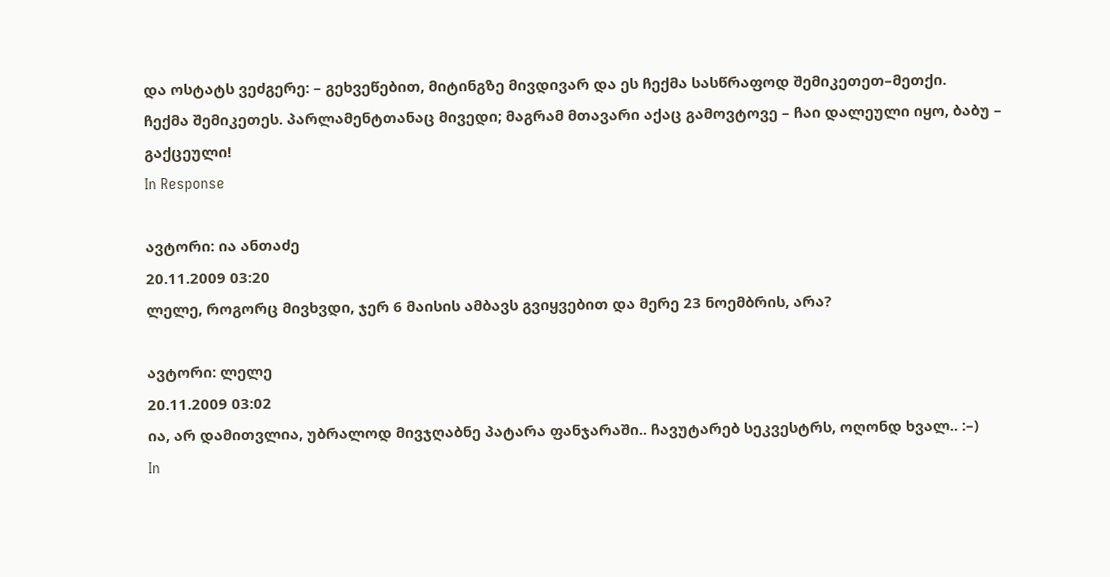და ოსტატს ვეძგერე: – გეხვეწებით, მიტინგზე მივდივარ და ეს ჩექმა სასწრაფოდ შემიკეთეთ–მეთქი.
ჩექმა შემიკეთეს. პარლამენტთანაც მივედი; მაგრამ მთავარი აქაც გამოვტოვე – ჩაი დალეული იყო, ბაბუ – გაქცეული!
In Response

ავტორი: ია ანთაძე
20.11.2009 03:20
ლელე, როგორც მივხვდი, ჯერ 6 მაისის ამბავს გვიყვებით და მერე 23 ნოემბრის, არა?

ავტორი: ლელე
20.11.2009 03:02
ია, არ დამითვლია, უბრალოდ მივჯღაბნე პატარა ფანჯარაში.. ჩავუტარებ სეკვესტრს, ოღონდ ხვალ.. :–)
In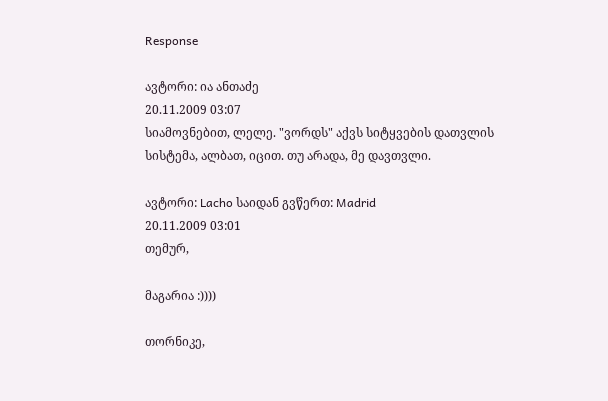Response

ავტორი: ია ანთაძე
20.11.2009 03:07
სიამოვნებით, ლელე. "ვორდს" აქვს სიტყვების დათვლის სისტემა, ალბათ, იცით. თუ არადა, მე დავთვლი.

ავტორი: Lacho საიდან გვწერთ: Madrid
20.11.2009 03:01
თემურ,

მაგარია :))))

თორნიკე,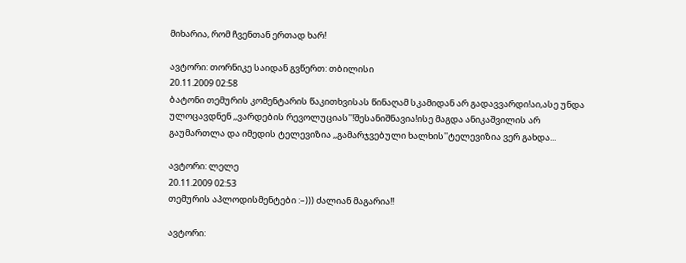მიხარია, რომ ჩვენთან ერთად ხარ!

ავტორი: თორნიკე საიდან გვწერთ: თბილისი
20.11.2009 02:58
ბატონი თემურის კომენტარის წაკითხვისას წინაღამ სკამიდან არ გადავვარდი!აი,ასე უნდა ულოცავდნენ ,,ვარდების რევოლუციას''!შესანიშნავია!ისე მაგდა ანიკაშვილის არ გაუმართლა და იმედის ტელევიზია ,,გამარჯვებული ხალხის''ტელევიზია ვერ გახდა...

ავტორი: ლელე
20.11.2009 02:53
თემურის აპლოდისმენტები :–))) ძალიან მაგარია!!

ავტორი: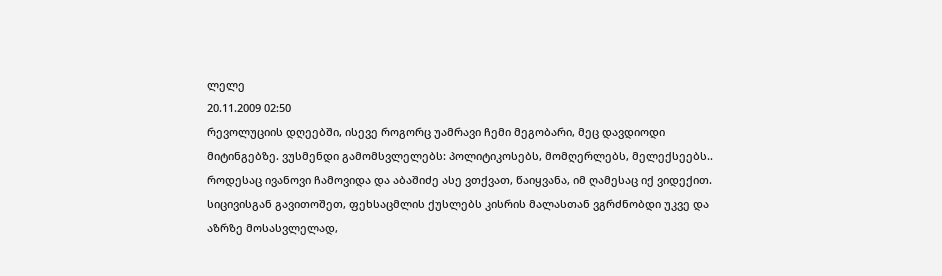ლელე
20.11.2009 02:50
რევოლუციის დღეებში, ისევე როგორც უამრავი ჩემი მეგობარი, მეც დავდიოდი მიტინგებზე. ვუსმენდი გამომსვლელებს: პოლიტიკოსებს, მომღერლებს, მელექსეებს..
როდესაც ივანოვი ჩამოვიდა და აბაშიძე ასე ვთქვათ, წაიყვანა, იმ ღამესაც იქ ვიდექით. სიცივისგან გავითოშეთ, ფეხსაცმლის ქუსლებს კისრის მალასთან ვგრძნობდი უკვე და აზრზე მოსასვლელად,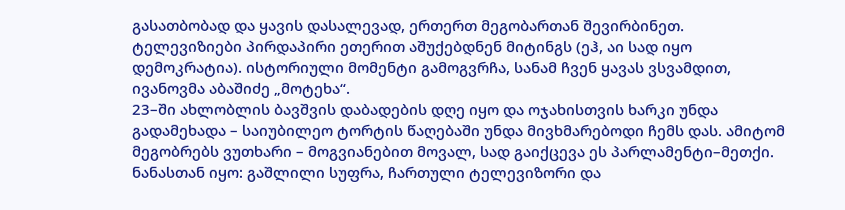გასათბობად და ყავის დასალევად, ერთერთ მეგობართან შევირბინეთ. ტელევიზიები პირდაპირი ეთერით აშუქებდნენ მიტინგს (ეჰ, აი სად იყო დემოკრატია). ისტორიული მომენტი გამოგვრჩა, სანამ ჩვენ ყავას ვსვამდით, ივანოვმა აბაშიძე „მოტეხა“.
23–ში ახლობლის ბავშვის დაბადების დღე იყო და ოჯახისთვის ხარკი უნდა გადამეხადა – საიუბილეო ტორტის წაღებაში უნდა მივხმარებოდი ჩემს დას. ამიტომ მეგობრებს ვუთხარი – მოგვიანებით მოვალ, სად გაიქცევა ეს პარლამენტი–მეთქი.
ნანასთან იყო: გაშლილი სუფრა, ჩართული ტელევიზორი და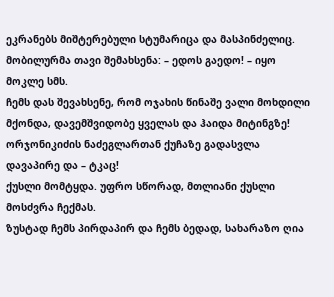ეკრანებს მიშტერებული სტუმარიცა და მასპინძელიც.
მობილურმა თავი შემახსენა: – ედოს გაედო! – იყო მოკლე სმს.
ჩემს დას შევახსენე, რომ ოჯახის წინაშე ვალი მოხდილი მქონდა, დავემშვიდობე ყველას და ჰაიდა მიტინგზე!
ორჯონიკიძის ნაძეგლართან ქუჩაზე გადასვლა დავაპირე და – ტკაც!
ქუსლი მომტყდა. უფრო სწორად, მთლიანი ქუსლი მოსძვრა ჩექმას.
ზუსტად ჩემს პირდაპირ და ჩემს ბედად, სახარაზო ღია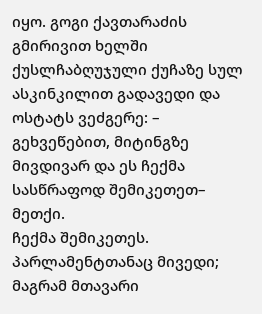იყო. გოგი ქავთარაძის გმირივით ხელში ქუსლჩაბღუჯული ქუჩაზე სულ ასკინკილით გადავედი და ოსტატს ვეძგერე: – გეხვეწებით, მიტინგზე მივდივარ და ეს ჩექმა სასწრაფოდ შემიკეთეთ– მეთქი.
ჩექმა შემიკეთეს. პარლამენტთანაც მივედი; მაგრამ მთავარი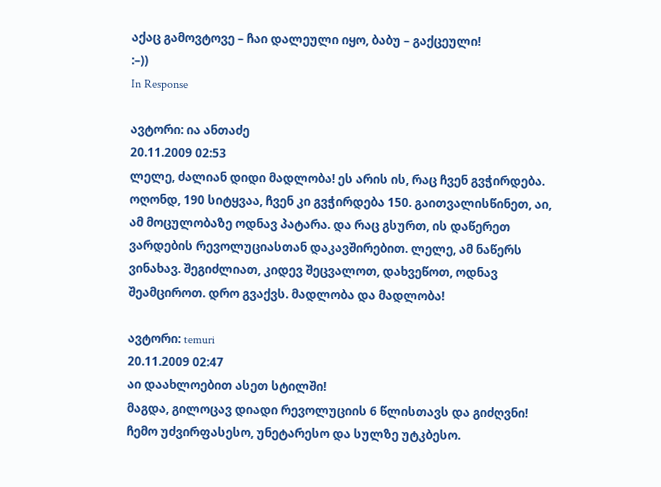აქაც გამოვტოვე – ჩაი დალეული იყო, ბაბუ – გაქცეული!
:–))
In Response

ავტორი: ია ანთაძე
20.11.2009 02:53
ლელე, ძალიან დიდი მადლობა! ეს არის ის, რაც ჩვენ გვჭირდება. ოღონდ, 190 სიტყვაა, ჩვენ კი გვჭირდება 150. გაითვალისწინეთ, აი, ამ მოცულობაზე ოდნავ პატარა. და რაც გსურთ, ის დაწერეთ ვარდების რევოლუციასთან დაკავშირებით. ლელე, ამ ნაწერს ვინახავ. შეგიძლიათ, კიდევ შეცვალოთ, დახვეწოთ, ოდნავ შეამციროთ. დრო გვაქვს. მადლობა და მადლობა!

ავტორი: temuri
20.11.2009 02:47
აი დაახლოებით ასეთ სტილში!
მაგდა, გილოცავ დიადი რევოლუციის 6 წლისთავს და გიძღვნი!
ჩემო უძვირფასესო, უნეტარესო და სულზე უტკბესო.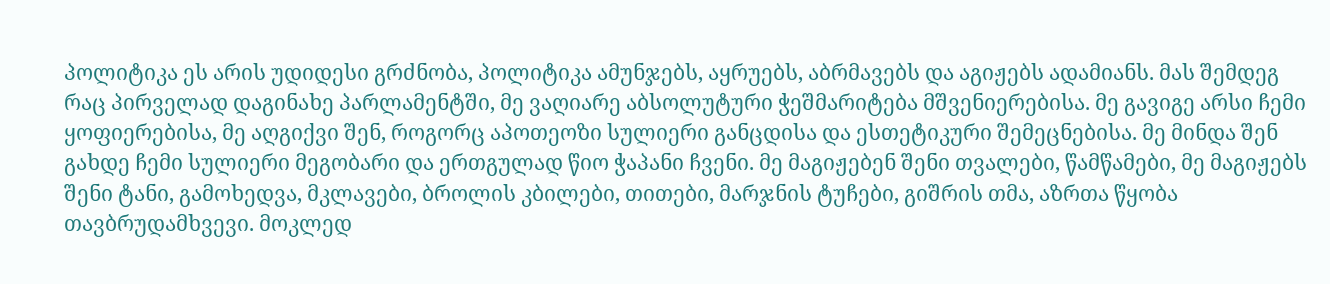პოლიტიკა ეს არის უდიდესი გრძნობა, პოლიტიკა ამუნჯებს, აყრუებს, აბრმავებს და აგიჟებს ადამიანს. მას შემდეგ რაც პირველად დაგინახე პარლამენტში, მე ვაღიარე აბსოლუტური ჭეშმარიტება მშვენიერებისა. მე გავიგე არსი ჩემი ყოფიერებისა, მე აღგიქვი შენ, როგორც აპოთეოზი სულიერი განცდისა და ესთეტიკური შემეცნებისა. მე მინდა შენ გახდე ჩემი სულიერი მეგობარი და ერთგულად წიო ჭაპანი ჩვენი. მე მაგიჟებენ შენი თვალები, წამწამები, მე მაგიჟებს შენი ტანი, გამოხედვა, მკლავები, ბროლის კბილები, თითები, მარჯნის ტუჩები, გიშრის თმა, აზრთა წყობა თავბრუდამხვევი. მოკლედ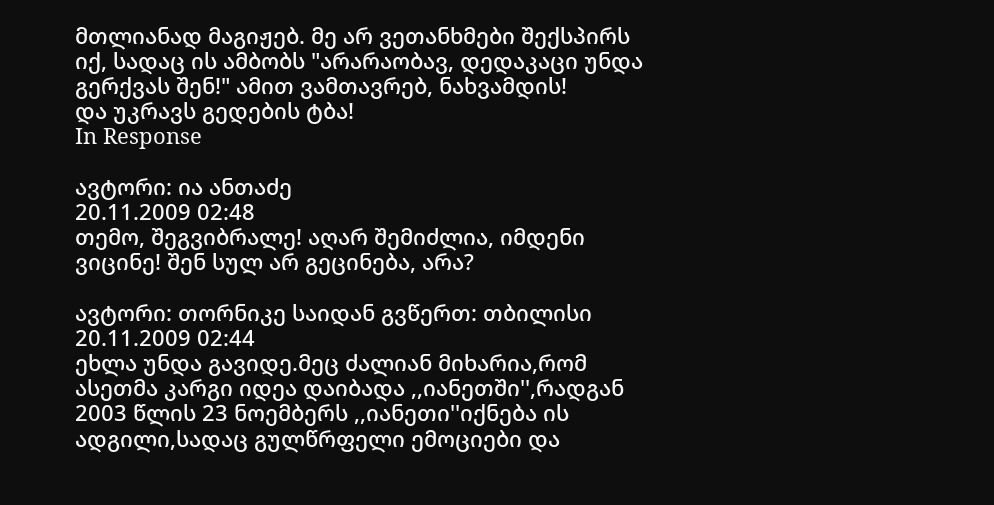მთლიანად მაგიჟებ. მე არ ვეთანხმები შექსპირს იქ, სადაც ის ამბობს "არარაობავ, დედაკაცი უნდა გერქვას შენ!" ამით ვამთავრებ, ნახვამდის!
და უკრავს გედების ტბა!
In Response

ავტორი: ია ანთაძე
20.11.2009 02:48
თემო, შეგვიბრალე! აღარ შემიძლია, იმდენი ვიცინე! შენ სულ არ გეცინება, არა?

ავტორი: თორნიკე საიდან გვწერთ: თბილისი
20.11.2009 02:44
ეხლა უნდა გავიდე.მეც ძალიან მიხარია,რომ ასეთმა კარგი იდეა დაიბადა ,,იანეთში'',რადგან 2003 წლის 23 ნოემბერს ,,იანეთი''იქნება ის ადგილი,სადაც გულწრფელი ემოციები და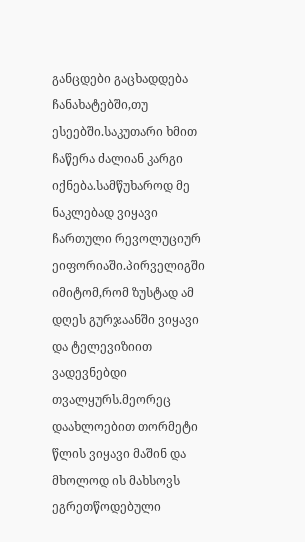განცდები გაცხადდება ჩანახატებში,თუ ესეებში.საკუთარი ხმით ჩაწერა ძალიან კარგი იქნება.სამწუხაროდ მე ნაკლებად ვიყავი ჩართული რევოლუციურ ეიფორიაში.პირველიგში იმიტომ,რომ ზუსტად ამ დღეს გურჯაანში ვიყავი და ტელევიზიით ვადევნებდი თვალყურს.მეორეც დაახლოებით თორმეტი წლის ვიყავი მაშინ და მხოლოდ ის მახსოვს ეგრეთწოდებული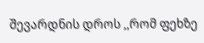შევარდნის დროს ,,რომ ფეხზე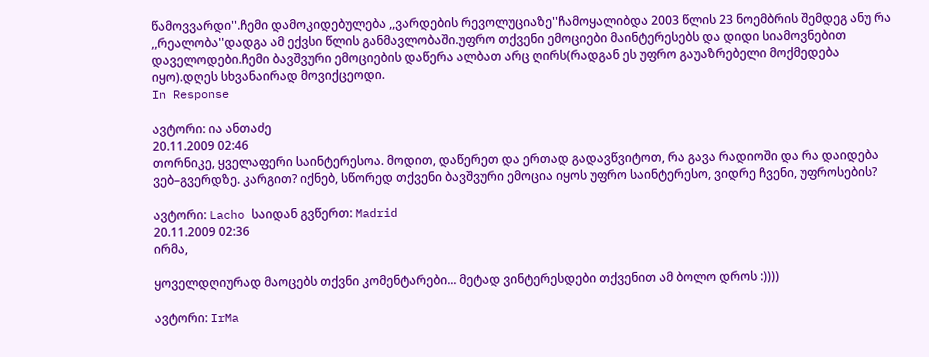წამოვვარდი''.ჩემი დამოკიდებულება ,,ვარდების რევოლუციაზე''ჩამოყალიბდა 2003 წლის 23 ნოემბრის შემდეგ ანუ რა ,,რეალობა''დადგა ამ ექვსი წლის განმავლობაში.უფრო თქვენი ემოციები მაინტერესებს და დიდი სიამოვნებით დაველოდები.ჩემი ბავშვური ემოციების დაწერა ალბათ არც ღირს(რადგან ეს უფრო გაუაზრებელი მოქმედება იყო).დღეს სხვანაირად მოვიქცეოდი.
In Response

ავტორი: ია ანთაძე
20.11.2009 02:46
თორნიკე, ყველაფერი საინტერესოა. მოდით, დაწერეთ და ერთად გადავწვიტოთ, რა გავა რადიოში და რა დაიდება ვებ–გვერდზე. კარგით? იქნებ, სწორედ თქვენი ბავშვური ემოცია იყოს უფრო საინტერესო, ვიდრე ჩვენი, უფროსების?

ავტორი: Lacho საიდან გვწერთ: Madrid
20.11.2009 02:36
ირმა,

ყოველდღიურად მაოცებს თქვნი კომენტარები... მეტად ვინტერესდები თქვენით ამ ბოლო დროს :))))

ავტორი: IrMa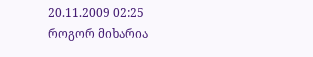20.11.2009 02:25
როგორ მიხარია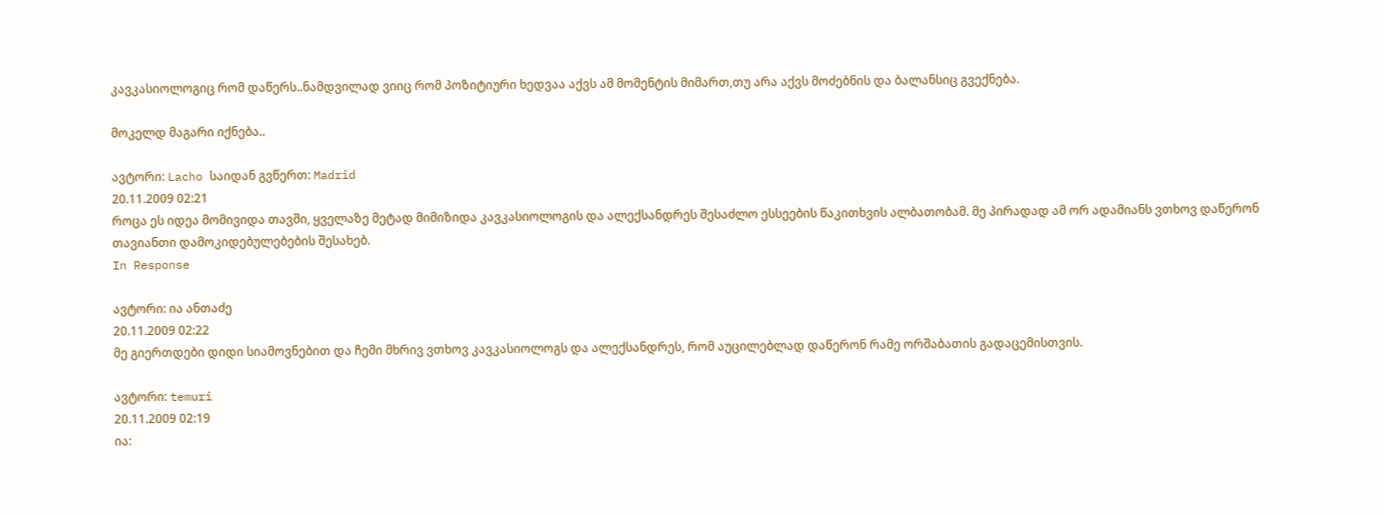კავკასიოლოგიც რომ დაწერს..ნამდვილად ვიიც რომ პოზიტიური ხედვაა აქვს ამ მომენტის მიმართ,თუ არა აქვს მოძებნის და ბალანსიც გვექნება.

მოკელდ მაგარი იქნება..

ავტორი: Lacho საიდან გვწერთ: Madrid
20.11.2009 02:21
როცა ეს იდეა მომივიდა თავში, ყველაზე მეტად მიმიზიდა კავკასიოლოგის და ალექსანდრეს შესაძლო ესსეების წაკითხვის ალბათობამ. მე პირადად ამ ორ ადამიანს ვთხოვ დაწერონ თავიანთი დამოკიდებულებების შესახებ.
In Response

ავტორი: ია ანთაძე
20.11.2009 02:22
მე გიერთდები დიდი სიამოვნებით და ჩემი მხრივ ვთხოვ კავკასიოლოგს და ალექსანდრეს, რომ აუცილებლად დაწერონ რამე ორშაბათის გადაცემისთვის.

ავტორი: temuri
20.11.2009 02:19
ია: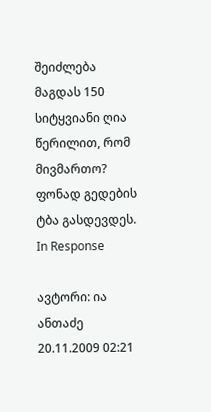შეიძლება მაგდას 150 სიტყვიანი ღია წერილით, რომ მივმართო?
ფონად გედების ტბა გასდევდეს.
In Response

ავტორი: ია ანთაძე
20.11.2009 02:21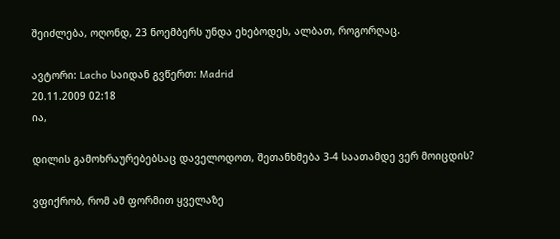შეიძლება, ოღონდ, 23 ნოემბერს უნდა ეხებოდეს, ალბათ, როგორღაც.

ავტორი: Lacho საიდან გვწერთ: Madrid
20.11.2009 02:18
ია,

დილის გამოხრაურებებსაც დაველოდოთ, შეთანხმება 3-4 საათამდე ვერ მოიცდის?

ვფიქრობ, რომ ამ ფორმით ყველაზე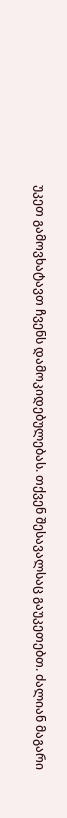უკეთ გამოვხატავთ ჩვენს დამოკიდებულებას. თქვენ შესავალსაც გაუკეთებთ. ძალიან მაგარი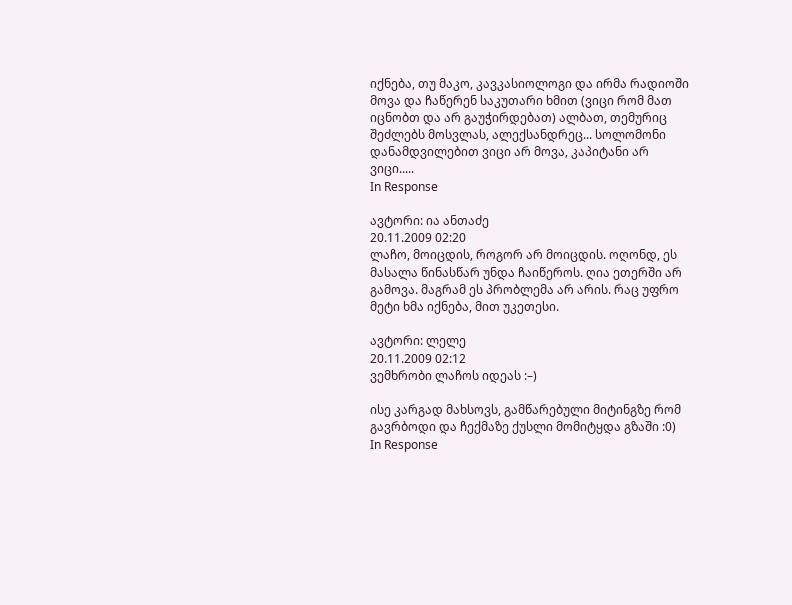იქნება, თუ მაკო, კავკასიოლოგი და ირმა რადიოში მოვა და ჩაწერენ საკუთარი ხმით (ვიცი რომ მათ იცნობთ და არ გაუჭირდებათ) ალბათ, თემურიც შეძლებს მოსვლას, ალექსანდრეც... სოლომონი დანამდვილებით ვიცი არ მოვა, კაპიტანი არ ვიცი.....
In Response

ავტორი: ია ანთაძე
20.11.2009 02:20
ლაჩო, მოიცდის, როგორ არ მოიცდის. ოღონდ, ეს მასალა წინასწარ უნდა ჩაიწეროს. ღია ეთერში არ გამოვა. მაგრამ ეს პრობლემა არ არის. რაც უფრო მეტი ხმა იქნება, მით უკეთესი.

ავტორი: ლელე
20.11.2009 02:12
ვემხრობი ლაჩოს იდეას :–)

ისე კარგად მახსოვს, გამწარებული მიტინგზე რომ გავრბოდი და ჩექმაზე ქუსლი მომიტყდა გზაში :0)
In Response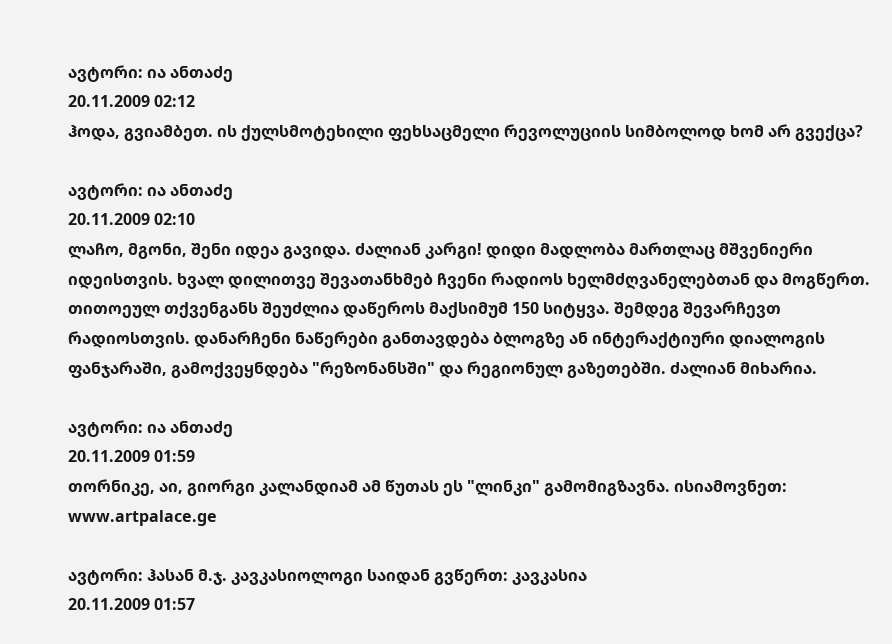ავტორი: ია ანთაძე
20.11.2009 02:12
ჰოდა, გვიამბეთ. ის ქულსმოტეხილი ფეხსაცმელი რევოლუციის სიმბოლოდ ხომ არ გვექცა?

ავტორი: ია ანთაძე
20.11.2009 02:10
ლაჩო, მგონი, შენი იდეა გავიდა. ძალიან კარგი! დიდი მადლობა მართლაც მშვენიერი იდეისთვის. ხვალ დილითვე შევათანხმებ ჩვენი რადიოს ხელმძღვანელებთან და მოგწერთ. თითოეულ თქვენგანს შეუძლია დაწეროს მაქსიმუმ 150 სიტყვა. შემდეგ შევარჩევთ რადიოსთვის. დანარჩენი ნაწერები განთავდება ბლოგზე ან ინტერაქტიური დიალოგის ფანჯარაში, გამოქვეყნდება "რეზონანსში" და რეგიონულ გაზეთებში. ძალიან მიხარია.

ავტორი: ია ანთაძე
20.11.2009 01:59
თორნიკე, აი, გიორგი კალანდიამ ამ წუთას ეს "ლინკი" გამომიგზავნა. ისიამოვნეთ: www.artpalace.ge

ავტორი: ჰასან მ.ჯ. კავკასიოლოგი საიდან გვწერთ: კავკასია
20.11.2009 01:57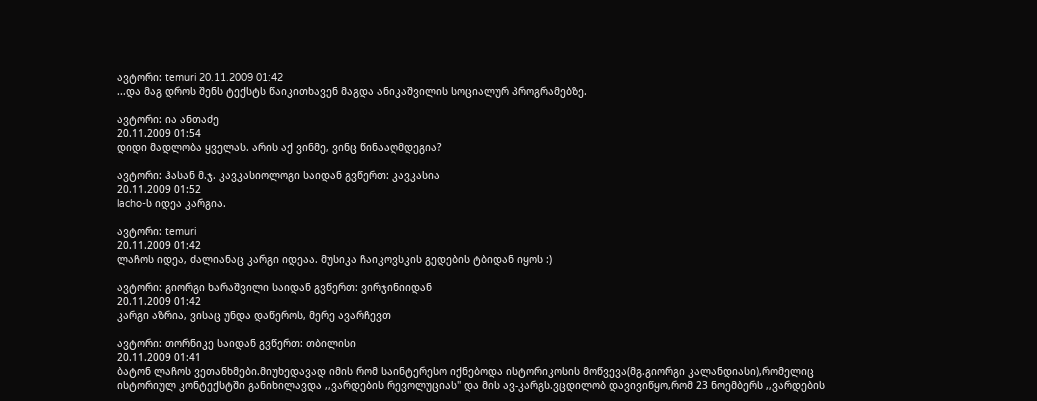ავტორი: temuri 20.11.2009 01:42
...და მაგ დროს შენს ტექსტს წაიკითხავენ მაგდა ანიკაშვილის სოციალურ პროგრამებზე.

ავტორი: ია ანთაძე
20.11.2009 01:54
დიდი მადლობა ყველას. არის აქ ვინმე, ვინც წინააღმდეგია?

ავტორი: ჰასან მ.ჯ. კავკასიოლოგი საიდან გვწერთ: კავკასია
20.11.2009 01:52
lacho-ს იდეა კარგია.

ავტორი: temuri
20.11.2009 01:42
ლაჩოს იდეა, ძალიანაც კარგი იდეაა. მუსიკა ჩაიკოვსკის გედების ტბიდან იყოს :)

ავტორი: გიორგი ხარაშვილი საიდან გვწერთ: ვირჯინიიდან
20.11.2009 01:42
კარგი აზრია, ვისაც უნდა დაწეროს, მერე ავარჩევთ

ავტორი: თორნიკე საიდან გვწერთ: თბილისი
20.11.2009 01:41
ბატონ ლაჩოს ვეთანხმები.მიუხედავად იმის რომ საინტერესო იქნებოდა ისტორიკოსის მოწვევა(მგ.გიორგი კალანდიასი),რომელიც ისტორიულ კონტექსტში განიხილავდა ,,ვარდების რევოლუციას'' და მის ავ-კარგს.ვცდილობ დავივიწყო,რომ 23 ნოემბერს ,,ვარდების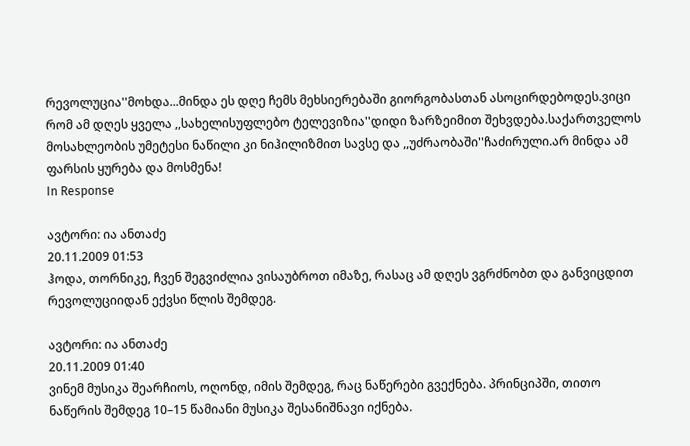რევოლუცია''მოხდა...მინდა ეს დღე ჩემს მეხსიერებაში გიორგობასთან ასოცირდებოდეს.ვიცი რომ ამ დღეს ყველა ,,სახელისუფლებო ტელევიზია''დიდი ზარზეიმით შეხვდება.საქართველოს მოსახლეობის უმეტესი ნაწილი კი ნიჰილიზმით სავსე და ,,უძრაობაში''ჩაძირული.არ მინდა ამ ფარსის ყურება და მოსმენა!
In Response

ავტორი: ია ანთაძე
20.11.2009 01:53
ჰოდა, თორნიკე, ჩვენ შეგვიძლია ვისაუბროთ იმაზე, რასაც ამ დღეს ვგრძნობთ და განვიცდით რევოლუციიდან ექვსი წლის შემდეგ.

ავტორი: ია ანთაძე
20.11.2009 01:40
ვინემ მუსიკა შეარჩიოს, ოღონდ, იმის შემდეგ, რაც ნაწერები გვექნება. პრინციპში, თითო ნაწერის შემდეგ 10–15 წამიანი მუსიკა შესანიშნავი იქნება.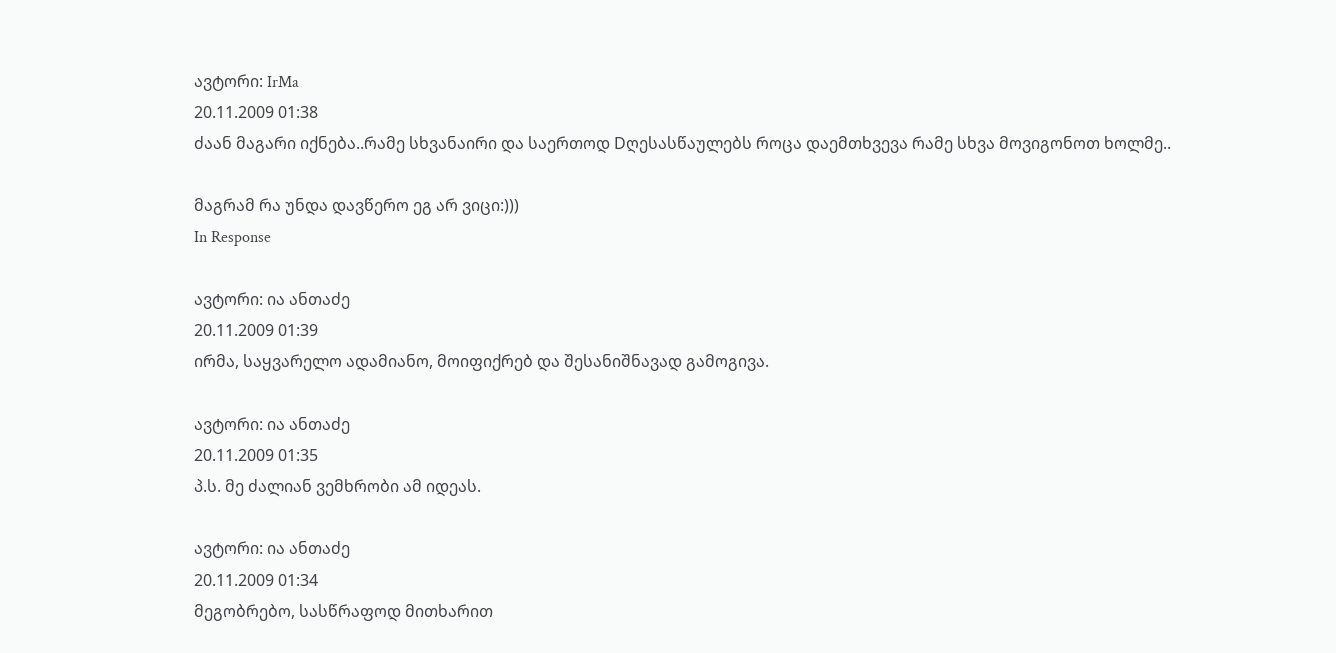ავტორი: IrMa
20.11.2009 01:38
ძაან მაგარი იქნება..რამე სხვანაირი და საერთოდ Dღესასწაულებს როცა დაემთხვევა რამე სხვა მოვიგონოთ ხოლმე..

მაგრამ რა უნდა დავწერო ეგ არ ვიცი:)))
In Response

ავტორი: ია ანთაძე
20.11.2009 01:39
ირმა, საყვარელო ადამიანო, მოიფიქრებ და შესანიშნავად გამოგივა.

ავტორი: ია ანთაძე
20.11.2009 01:35
პ.ს. მე ძალიან ვემხრობი ამ იდეას.

ავტორი: ია ანთაძე
20.11.2009 01:34
მეგობრებო, სასწრაფოდ მითხარით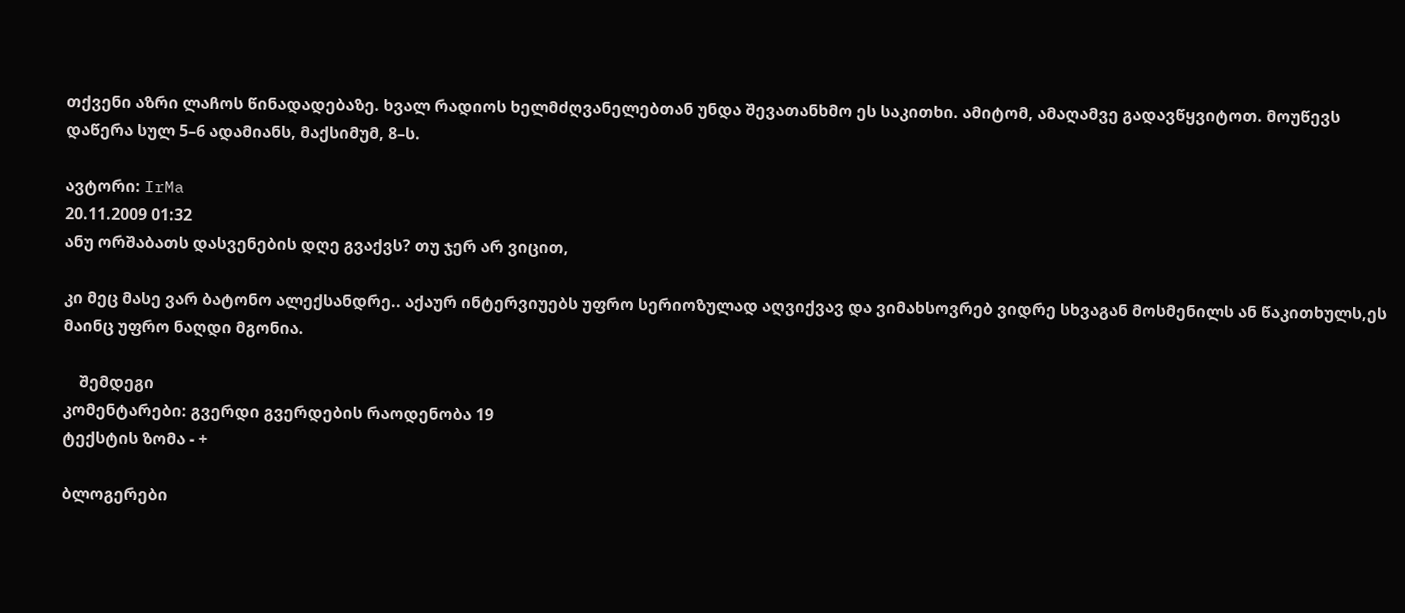თქვენი აზრი ლაჩოს წინადადებაზე. ხვალ რადიოს ხელმძღვანელებთან უნდა შევათანხმო ეს საკითხი. ამიტომ, ამაღამვე გადავწყვიტოთ. მოუწევს დაწერა სულ 5–6 ადამიანს, მაქსიმუმ, 8–ს.

ავტორი: IrMa
20.11.2009 01:32
ანუ ორშაბათს დასვენების დღე გვაქვს? თუ ჯერ არ ვიცით,

კი მეც მასე ვარ ბატონო ალექსანდრე.. აქაურ ინტერვიუებს უფრო სერიოზულად აღვიქვავ და ვიმახსოვრებ ვიდრე სხვაგან მოსმენილს ან წაკითხულს,ეს მაინც უფრო ნაღდი მგონია.

    შემდეგი
კომენტარები: გვერდი გვერდების რაოდენობა 19
ტექსტის ზომა - +

ბლოგერები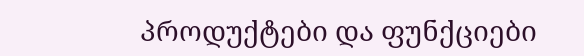პროდუქტები და ფუნქციები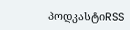პოდკასტიRSS